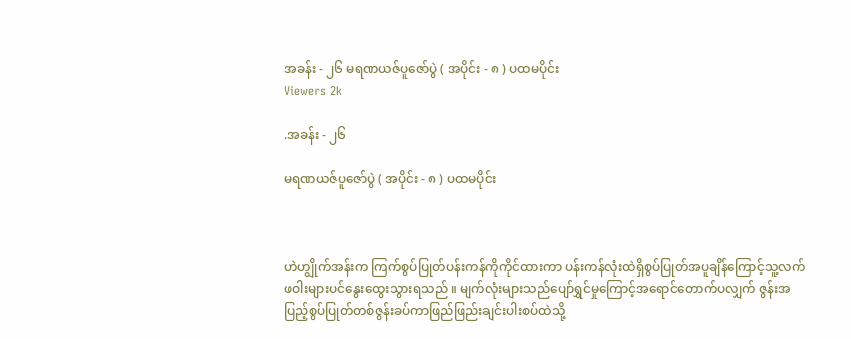အခန်း - ၂၆ မရဏယဇ်ပူဇော်ပွဲ ( အပိုင်း - ၈ ) ပထမပိုင်း
Viewers 2k

.အခန်း - ၂၆

မရဏယဇ်ပူဇော်ပွဲ ( အပိုင်း - ၈ ) ပထမပိုင်း



ဟဲဟျွိုက်အန်းက ကြက်စွပ်ပြုတ်ပန်းကန်ကိုကိုင်ထားကာ ပန်းကန်လုံးထဲရှိစွပ်ပြုတ်အပူချိန်ကြောင့်သူ့လက်ဖဝါးများပင်နွေးထွေးသွားရသည် ။ မျက်လုံးများသည်ပျော်ရွှင်မှုကြောင့်အရောင်တောက်ပလျှက် ဇွန်းအပြည့်စွပ်ပြုတ်တစ်ဇွန်းခပ်ကာဖြည်ဖြည်းချင်းပါးစပ်ထဲသို့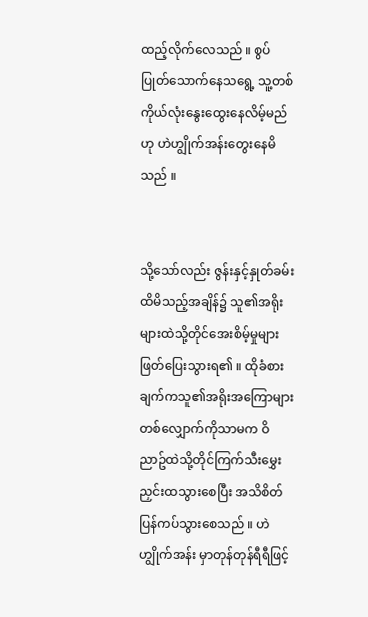ထည့်လိုက်လေသည် ။ စွပ်ပြုတ်သောက်နေသရွေ့ သူ့တစ်ကိုယ်လုံးနွေးထွေးနေလိမ့်မည်ဟု ဟဲဟျွိုက်အန်းတွေးနေမိသည် ။


သို့သော်လည်း ဇွန်းနှင့်နှုတ်ခမ်းထိမိသည့်အချိန်၌ သူ၏အရိုးများထဲသို့တိုင်အေးစိမ့်မှုများဖြတ်ပြေးသွားရ၏ ။ ထိုခံစားချက်ကသူ၏အရိုးအကြောများတစ်လျှောက်ကိုသာမက ဝိညာဥ်ထဲသို့တိုင်ကြက်သီးမွှေးညှင်းထသွားစေပြီး အသိစိတ်ပြန်ကပ်သွားစေသည် ။ ဟဲဟျွိုက်အန်း မှာတုန်တုန်ရီရီဖြင့်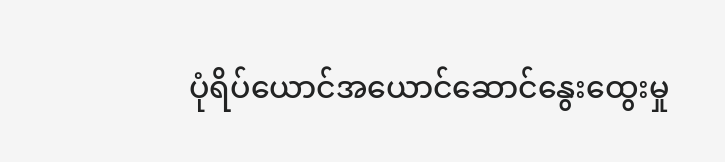ပုံရိပ်ယောင်အယောင်ဆောင်နွေးထွေးမှု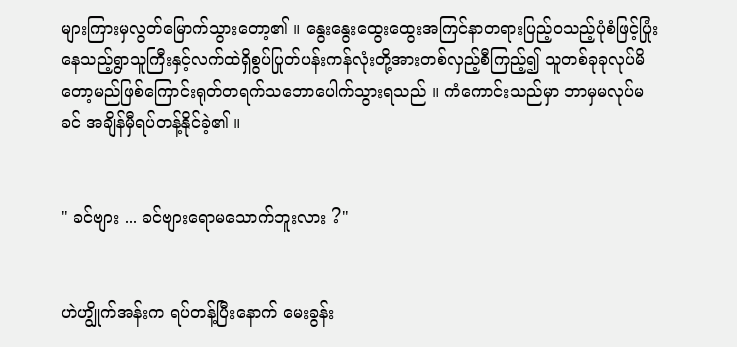များကြားမှလွတ်မြောက်သွားတော့၏ ။ နွေးနွေးထွေးထွေးအကြင်နာတရားပြည့်ဝသည့်ပုံစံဖြင့်ပြုံးနေသည့်ရွာသူကြီးနှင့်လက်ထဲရှိစွပ်ပြုတ်ပန်းကန်လုံးတို့အားတစ်လှည့်စီကြည့်၍ သူတစ်ခုခုလုပ်မိတော့မည်ဖြစ်ကြောင်းရုတ်တရက်သဘောပေါက်သွားရသည် ။ ကံကောင်းသည်မှာ ဘာမှမလုပ်မခင် အချိန်မှီရပ်တန့်နိုင်ခဲ့၏ ။


" ခင်ဗျား ... ခင်ဗျားရောမသောက်ဘူးလား ?"


ဟဲဟျွိုက်အန်းက ရပ်တန့်ပြီးနောက် မေးခွန်း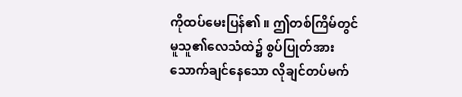ကိုထပ်မေးပြန်၏ ။ ဤတစ်ကြိမ်တွင်မူသူ၏လေသံထဲ၌ စွပ်ပြုတ်အားသောက်ချင်နေသော လိုချင်တပ်မက်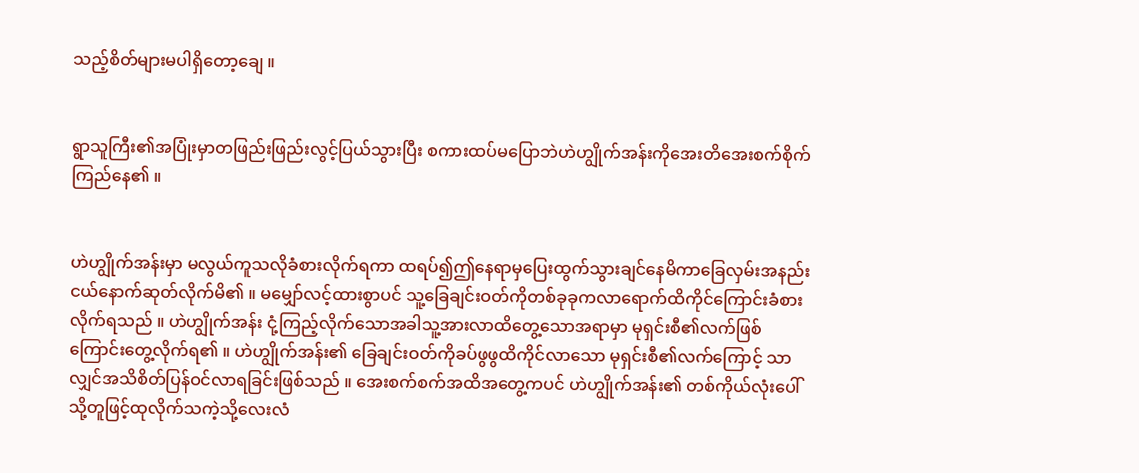သည့်စိတ်များမပါရှိတော့ချေ ။


ရွာသူကြီး၏အပြုံးမှာတဖြည်းဖြည်းလွင့်ပြယ်သွားပြီး စကားထပ်မပြောဘဲဟဲဟျွိုက်အန်းကိုအေးတိအေးစက်စိုက်ကြည်နေ၏ ။


ဟဲဟျွိုက်အန်းမှာ မလွယ်ကူသလိုခံစားလိုက်ရကာ ထရပ်၍ဤနေရာမှပြေးထွက်သွားချင်နေမိကာခြေလှမ်းအနည်းငယ်နောက်ဆုတ်လိုက်မိ၏ ။ မမျှော်လင့်ထားစွာပင် သူ့ခြေချင်းဝတ်ကိုတစ်ခုခုကလာရောက်ထိကိုင်ကြောင်းခံစားလိုက်ရသည် ။ ဟဲဟျွိုက်အန်း ငုံ့ကြည့်လိုက်သောအခါသူ့အားလာထိတွေ့သောအရာမှာ မုရှင်းစီ၏လက်ဖြစ်ကြောင်းတွေ့လိုက်ရ၏ ။ ဟဲဟျွိုက်အန်း၏ ခြေချင်းဝတ်ကိုခပ်ဖွဖွထိကိုင်လာသော မုရှင်းစီ၏လက်ကြောင့် သာလျှင်အသိစိတ်ပြန်ဝင်လာရခြင်းဖြစ်သည် ။ အေးစက်စက်အထိအတွေ့ကပင် ဟဲဟျွိုက်အန်း၏ တစ်ကိုယ်လုံးပေါ်သို့တူဖြင့်ထုလိုက်သကဲ့သို့လေးလံ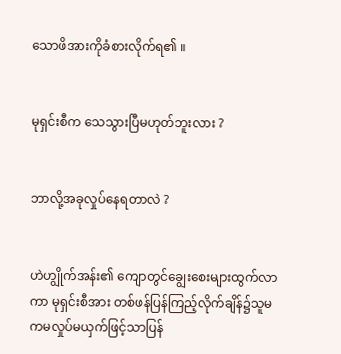သောဖိအားကိုခံစားလိုက်ရ၏ ။


မုရှင်းစီက သေသွားပြီမဟုတ်ဘူးလား ?


ဘာလို့အခုလှုပ်နေရတာလဲ ?


ဟဲဟျွိုက်အန်း၏ ကျောတွင်ချွေးစေးများထွက်လာကာ မုရှင်းစီအား တစ်ဖန်ပြန်ကြည့်လိုက်ချိန်၌သူမကမလှုပ်မယှက်ဖြင့်သာပြန်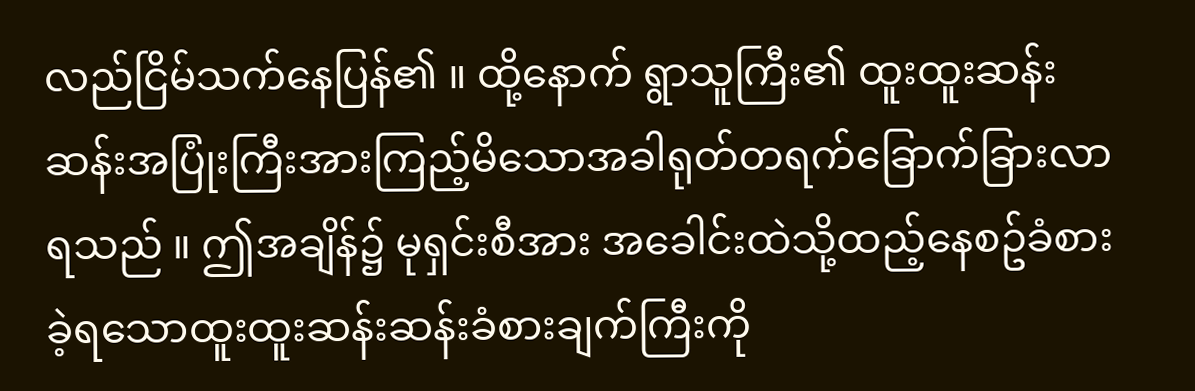လည်ငြိမ်သက်နေပြန်၏ ။ ထို့နောက် ရွာသူကြီး၏ ထူးထူးဆန်းဆန်းအပြုံးကြီးအားကြည့်မိသောအခါရုတ်တရက်ခြောက်ခြားလာရသည် ။ ဤအချိန်၌ မုရှင်းစီအား အခေါင်းထဲသို့ထည့်နေစဥ်ခံစားခဲ့ရသောထူးထူးဆန်းဆန်းခံစားချက်ကြီးကို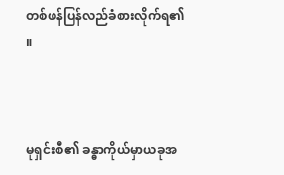တစ်ဖန်ပြန်လည်ခံစားလိုက်ရ၏ ။



မုရှင်းစီ၏ ခန္ဓာကိုယ်မှာယခုအ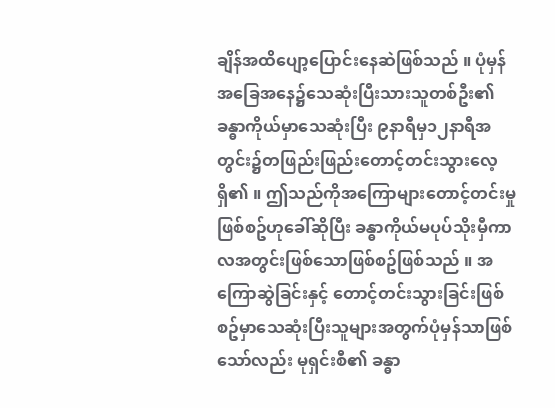ချိန်အထိပျော့ပြောင်းနေဆဲဖြစ်သည် ။ ပုံမှန်အခြေအနေ၌သေဆုံးပြီးသားသူတစ်ဦး၏ခန္ဓာကိုယ်မှာသေဆုံးပြီး ၉နာရီမှ၁၂နာရီအတွင်း၌တဖြည်းဖြည်းတောင့်တင်းသွားလေ့ရှိ၏ ။ ဤသည်ကိုအကြောများတောင့်တင်းမှုဖြစ်စဥ်ဟုခေါ်ဆိုပြီး ခန္ဓာကိုယ်မပုပ်သိုးမှီကာလအတွင်းဖြစ်သောဖြစ်စဥ်ဖြစ်သည် ။ အကြောဆွဲခြင်းနှင့် တောင့်တင်းသွားခြင်းဖြစ်စဥ်မှာသေဆုံးပြီးသူများအတွက်ပုံမှန်သာဖြစ်သော်လည်း မုရှင်းစီ၏ ခန္ဓာ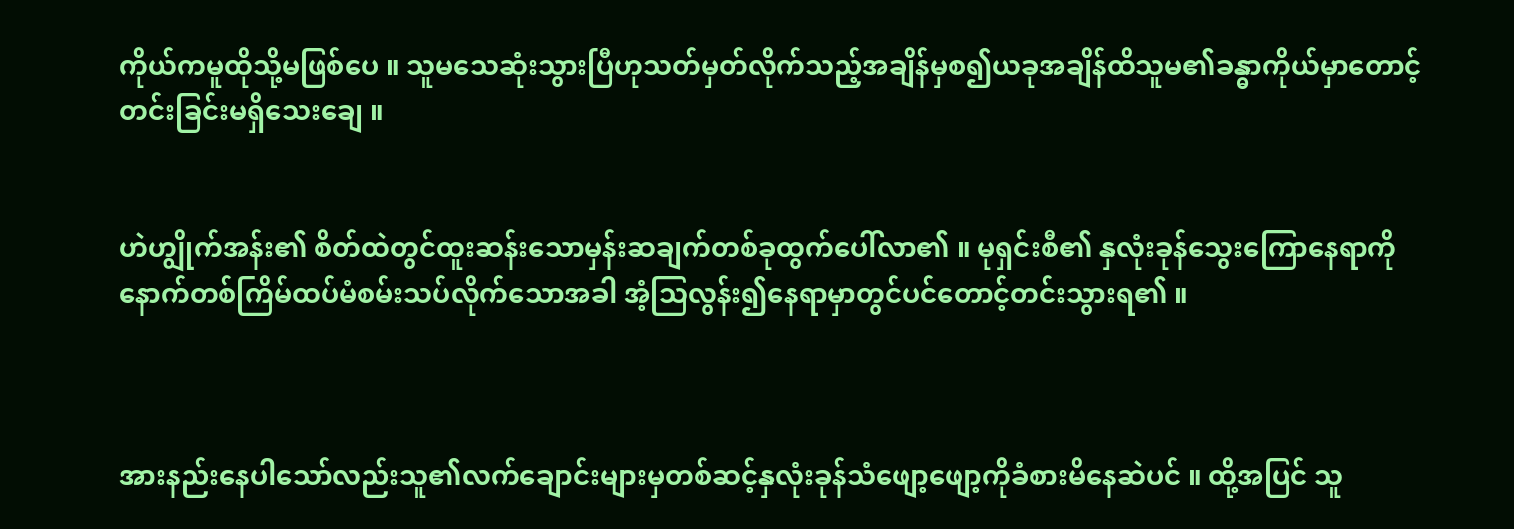ကိုယ်ကမူထိုသို့မဖြစ်ပေ ။ သူမသေဆုံးသွားပြီဟုသတ်မှတ်လိုက်သည့်အချိန်မှစ၍ယခုအချိန်ထိသူမ၏ခန္ဓာကိုယ်မှာတောင့်တင်းခြင်းမရှိသေးချေ ။


ဟဲဟျွိုက်အန်း၏ စိတ်ထဲတွင်ထူးဆန်းသောမှန်းဆချက်တစ်ခုထွက်ပေါ်လာ၏ ။ မုရှင်းစီ၏ နှလုံးခုန်သွေးကြောနေရာကိုနောက်တစ်ကြိမ်ထပ်မံစမ်းသပ်လိုက်သောအခါ အံ့သြလွန်း၍နေရာမှာတွင်ပင်တောင့်တင်းသွားရ၏ ။



အားနည်းနေပါသော်လည်းသူ၏လက်ချောင်းများမှတစ်ဆင့်နှလုံးခုန်သံဖျော့ဖျော့ကိုခံစားမိနေဆဲပင် ။ ထို့အပြင် သူ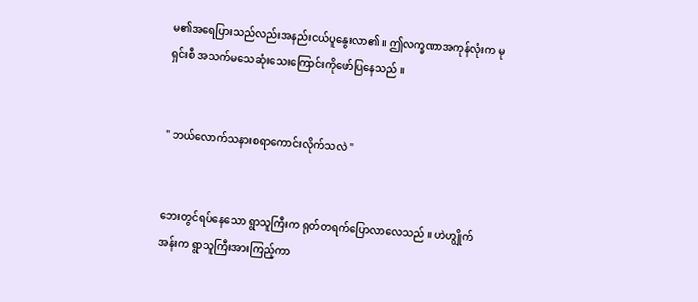မ၏အရေပြားသည်လည်းအနည်းငယ်ပူနွေးလာ၏ ။ ဤလက္ခဏာအကုန်လုံးက မုရှင်းစီ အသက်မသေဆုံးသေးကြောင်းကိုဖော်ပြနေသည် ။


" ဘယ်လောက်သနားစရာကောင်းလိုက်သလဲ "


ဘေးတွင်ရပ်နေသော ရွာသူကြီးက ရုတ်တရက်ပြောလာလေသည် ။ ဟဲဟျွိုက်အန်းက ရွာသူကြီးအားကြည့်ကာ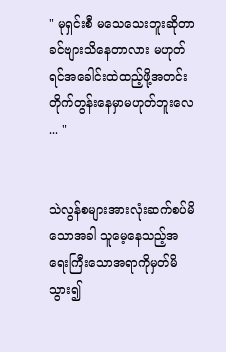" မုရှင်းစီ မသေသေးဘူးဆိုတာခင်ဗျားသိနေတာလား မဟုတ်ရင်အခေါင်းထဲထည့်ဖို့အတင်းတိုက်တွန်းနေမှာမဟုတ်ဘူးလေ  ... "


သဲလွန်စများအားလုံးဆက်စပ်မိသောအခါ သူမေ့နေသည့်အရေးကြီးသောအရာကိုမှတ်မိသွား၍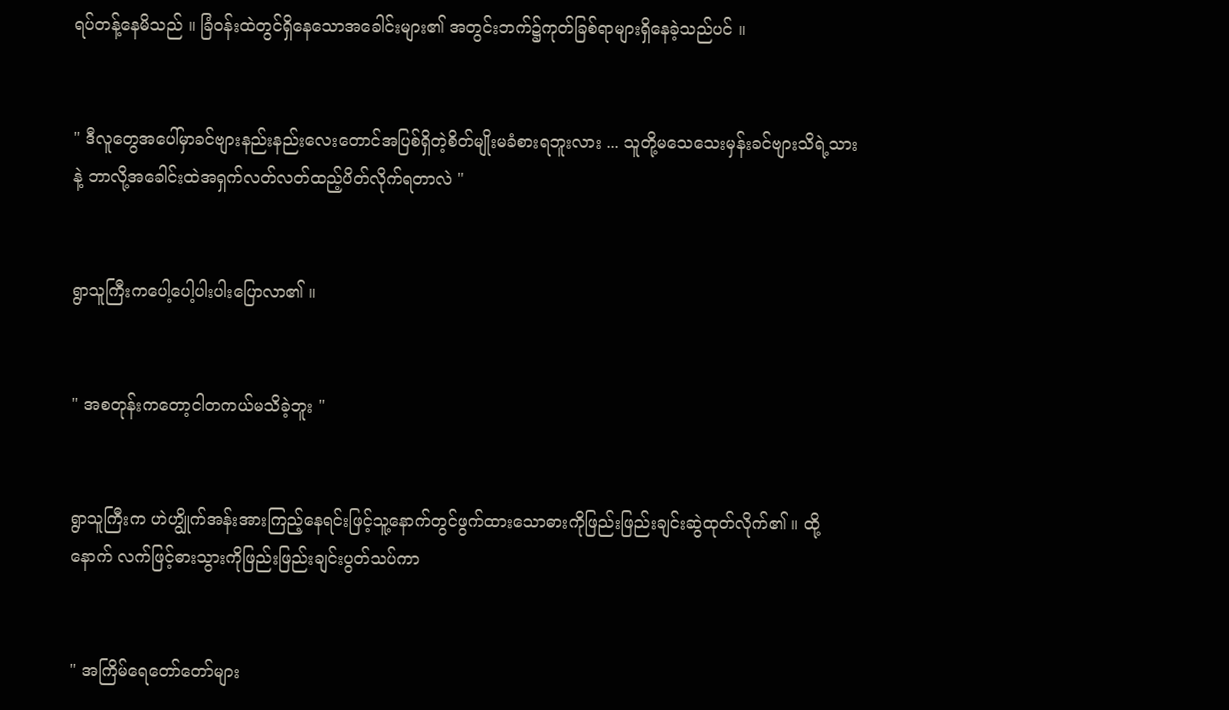ရပ်တန့်နေမိသည် ။ ခြံဝန်းထဲတွင်ရှိနေသောအခေါင်းများ၏ အတွင်းဘက်၌ကုတ်ခြစ်ရာများရှိနေခဲ့သည်ပင် ။


" ဒီလူတွေအပေါ်မှာခင်ဗျားနည်းနည်းလေးတောင်အပြစ်ရှိတဲ့စိတ်မျိုးမခံစားရဘူးလား ... သူတို့မသေသေးမှန်းခင်ဗျားသိရဲ့သားနဲ့ ဘာလို့အခေါင်းထဲအရှက်လတ်လတ်ထည့်ပိတ်လိုက်ရတာလဲ "


ရွာသူကြီးကပေါ့ပေါ့ပါးပါးပြောလာ၏ ။


" အစတုန်းကတော့ငါတကယ်မသိခဲ့ဘူး "


ရွာသူကြီးက ဟဲဟျွိုက်အန်းအားကြည့်နေရင်းဖြင့်သူ့နောက်တွင်ဖွက်ထားသောဓားကိုဖြည်းဖြည်းချင်းဆွဲထုတ်လိုက်၏ ။ ထို့နောက် လက်ဖြင့်ဓားသွားကိုဖြည်းဖြည်းချင်းပွတ်သပ်ကာ


" အကြိမ်ရေတော်တော်များ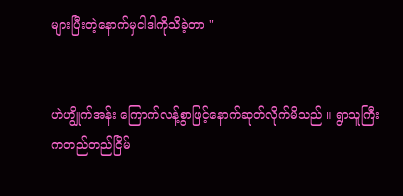များပြီးတဲ့နောက်မှငါဒါကိုသိခဲ့တာ "


ဟဲဟျွိုက်အန်း ကြောက်လန့်စွာဖြင့်နောက်ဆုတ်လိုက်မိသည် ။ ရွာသူကြီးကတည်တည်ငြိမ်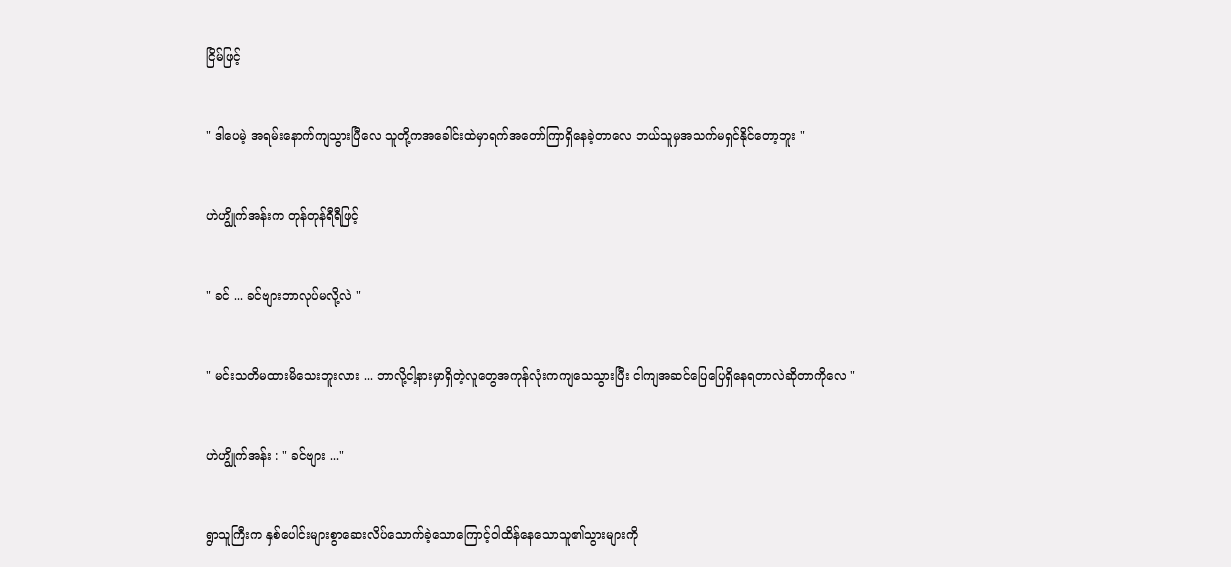ငြိမ်ဖြင့်


" ဒါပေမဲ့ အရမ်းနောက်ကျသွားပြီလေ သူတို့ကအခေါင်းထဲမှာရက်အတော်ကြာရှိနေခဲ့တာလေ ဘယ်သူမှအသက်မရှင်နိုင်တော့ဘူး "


ဟဲဟျွိုက်အန်းက တုန်တုန်ရီရီဖြင့်


" ခင် ... ခင်ဗျားဘာလုပ်မလို့လဲ "


" မင်းသတိမထားမိသေးဘူးလား ... ဘာလို့ငါ့နားမှာရှိတဲ့လူတွေအကုန်လုံးကကျသေသွားပြီး ငါကျအဆင်ပြေပြေရှိနေရတာလဲဆိုတာကိုလေ "


ဟဲဟျွိုက်အန်း : " ခင်ဗျား ..."


ရွာသူကြီးက နှစ်ပေါင်းများစွာဆေးလိပ်သောက်ခဲ့သောကြောင့်ဝါထိန်နေသောသူ၏သွားများကို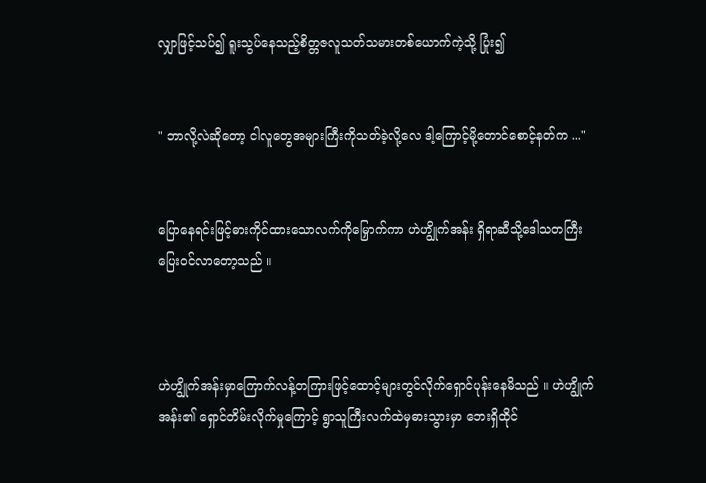လျှာဖြင့်သပ်၍ ရူးသွပ်နေသည့်စိတ္တဇလူသတ်သမားတစ်ယောက်ကဲ့သို့ ပြုံး၍


" ဘာလို့လဲဆိုတော့ ငါလူတွေအများကြီးကိုသတ်ခဲ့လို့လေ ဒါ့ကြောင့်မို့တောင်စောင့်နတ်က ..."


ပြောနေရင်းဖြင့်ဓားကိုင်ထားသောလက်ကိုမြှောက်ကာ ဟဲဟျွိုက်အန်း ရှိရာဆီသို့ဒေါသတကြီးပြေးဝင်လာတော့သည် ။



ဟဲဟျွိုက်အန်းမှာကြောက်လန့်တကြားဖြင့်ထောင့်များတွင်လိုက်ရှောင်ပုန်းနေမိသည် ။ ဟဲဟျွိုက်အန်း၏ ရှောင်တိမ်းလိုက်မှုကြောင့် ရွာသူကြီးလက်ထဲမှဓားသွားမှာ ဘေးရှိထိုင်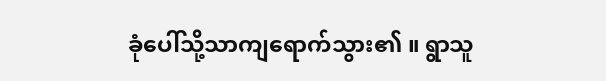ခုံပေါ်သို့သာကျရောက်သွား၏ ။ ရွာသူ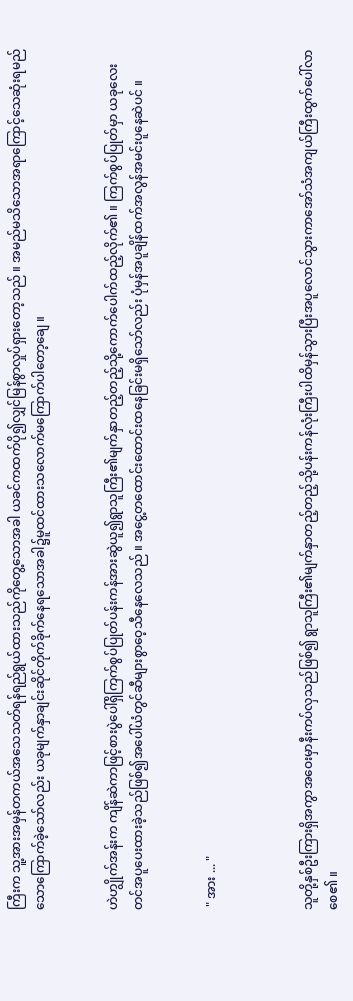ကြီးက သူ့အားအမှန်တကယ်အသေသတ်ရန်ရည်ရွယ်ထားသည်ကိုတွေ့သောအခါ ယခင်ကထက်ပို၍လျှင်မြန်စွာလှုပ်ရှားတော့သည် ။ အမည်မသိသောအရာကြောင့်သေဆုံးရမည်သောကြောက်ခဲ့သော်လည်း ယခုမျက်နှာချင်းဆိုင်တိုက်ခိုက်နေရသောအခါ၌မူထင်ထားသလောက်မကြောက်ပါတော့ချေ ။


ဟဲဟျွိုက်အန်းက ကျိန်ဆဲကာဖြင့်စားပွဲပေါ်ရှိကြက်စွပ်ပြုတ်ပန်းကန်အားဆွဲယူ၍ရွာသူကြီး၏မျက်နှာတည့်တည့်သို့ကောက်ပေါက်ထည့်လိုက်၏ ။ ကြက်စွပ်ပြုတ်မှာ ယခုလေးတင်အပူပေးထားခဲ့သည်ဖြစ်၍အပေါ်ယံတွင်ဆီများစွာဝေ့သီနေလေသည် ။ အငွေ့တထောင်းထောင်းထနေခြင်းမရှိသော်လည်း ပုံမှန်အပူချိန်ထက်အလွန်အမင်းပူနေဆဲပင် ။


 " အား ... "



သူတို့နှစ်ဦးကြားရှိအကွာအဝေးမှာနီးကပ်လှသည်ဖြစ်၍ ရွာသူကြီး၏မျက်နှာတည့်တည့်သို့ပန်းကန်လုံးကြီးပါထိမှန်သွားပြီးအပူလောင်သွားကာအော်သံအကျယ်ကြီးထွက်ပေါ်လာစေ၏ ။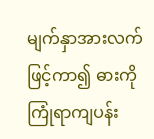မျက်နှာအားလက်ဖြင့်ကာ၍ ဓားကိုကြုံရာကျပန်း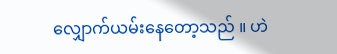လျှောက်ယမ်းနေတော့သည် ။ ဟဲ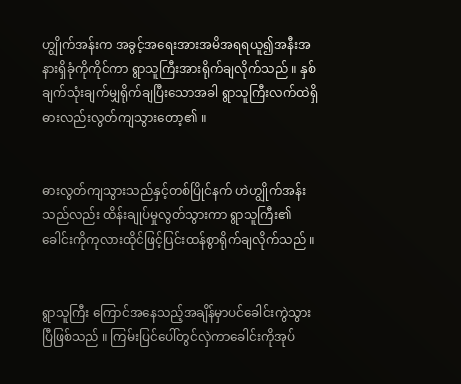ဟျွိုက်အန်းက အခွင့်အရေးအားအမိအရရယူ၍အနီးအနားရှိခုံကိုကိုင်ကာ ရွာသူကြီးအားရိုက်ချလိုက်သည် ။ နှစ်ချက်သုံးချက်မျှရိုက်ချပြီးသောအခါ ရွာသူကြီးလက်ထဲရှိဓားလည်းလွတ်ကျသွားတော့၏ ။


ဓားလွတ်ကျသွားသည်နှင့်တစ်ပြိုင်နက် ဟဲဟျွိုက်အန်းသည်လည်း ထိန်းချုပ်မှုလွတ်သွားကာ ရွာသူကြီး၏ခေါင်းကိုကုလားထိုင်ဖြင့်ပြင်းထန်စွာရိုက်ချလိုက်သည် ။


ရွာသူကြီး ကြောင်အနေသည့်အချိန်မှာပင်ခေါင်းကွဲသွားပြီဖြစ်သည် ။ ကြမ်းပြင်ပေါ်တွင်လှဲကာခေါင်းကိုအုပ်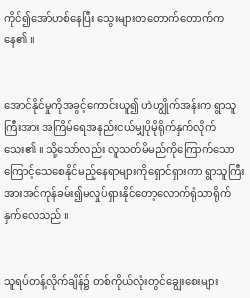ကိုင်၍အော်ဟစ်နေပြီး သွေးများတတောက်တောက်ကနေ၏ ။


အောင်နိုင်မှုကိုအခွင့်ကောင်းယူ၍ ဟဲဟျွိုက်အန်းက ရွာသူကြီးအား အကြိမ်ရေအနည်းငယ်မျှပိုမိုရိုက်နှက်လိုက်သေး၏ ။ သို့သော်လည်း လူသတ်မိမည်ကိုကြောက်သောကြောင့်သေစေနိုင်မည့်နေရာများကိုရှောင်ရှားကာ ရွာသူကြီးအားအင်ကုန်ခမ်း၍မလှုပ်ရှားနိုင်တော့လောက်ရုံသာရိုက်နှက်လေသည် ။


သူရပ်တန့်လိုက်ချိန်၌ တစ်ကိုယ်လုံးတွင်ချွေးစေးများ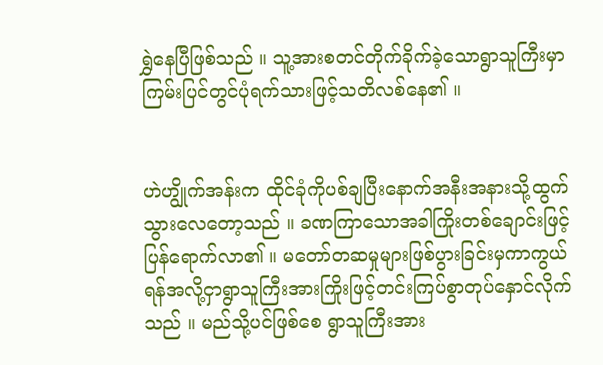ရွှဲနေပြီဖြစ်သည် ။ သူ့အားစတင်တိုက်ခိုက်ခဲ့သောရွာသူကြီးမှာကြမ်းပြင်တွင်ပုံရက်သားဖြင့်သတိလစ်နေ၏ ။


ဟဲဟျွိုက်အန်းက ထိုင်ခုံကိုပစ်ချပြီးနောက်အနီးအနားသို့ထွက်သွားလေတော့သည် ။ ခဏကြာသောအခါကြိုးတစ်ချောင်းဖြင့်ပြန်ရောက်လာ၏ ။ မတော်တဆမှုများဖြစ်ပွားခြင်းမှကာကွယ်ရန်အလို့ငှာရွာသူကြီးအားကြိုးဖြင့်တင်းကြပ်စွာတုပ်နှောင်လိုက်သည် ။ မည်သို့ပင်ဖြစ်စေ ရွာသူကြီးအား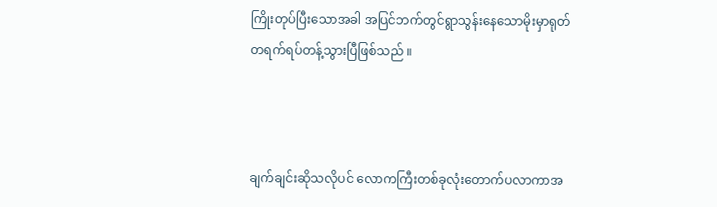ကြိုးတုပ်ပြီးသောအခါ အပြင်ဘက်တွင်ရွာသွန်းနေသောမိုးမှာရုတ်တရက်ရပ်တန့်သွားပြီဖြစ်သည် ။



ချက်ချင်းဆိုသလိုပင် လောကကြီးတစ်ခုလုံးတောက်ပလာကာအ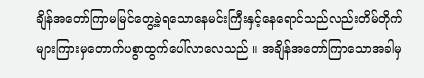ချိန်အတော်ကြာမမြင်တွေ့ခဲ့ရသောနေမင်းကြီးနှင့်နေရောင်သည်လည်းတိမ်တိုက်များကြားမှတောက်ပစွာထွက်ပေါ်လာလေသည် ။ အချိန်အတော်ကြာသောအခါမှ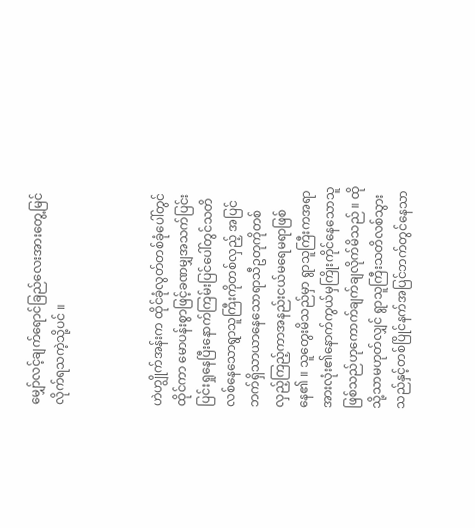မျှော်လင့်ချက်ရောင်ခြည်လေးအားတွေ့မြင်လိုက်ရသကဲ့သို့ပင် ။



ဟဲဟျွိုက်အန်းက ထိုင်ခုံလွတ်တစ်ခုံပေါ်တွင်ထိုင်ကာ မောပန်းစွာဖြင့်ခဏမျှအသက်ပြင်းပြင်းရှုနေပြီးနောက်ကြမ်းပြင်ပေါ်တွင်သတိလစ်နေသောရွာသူကြီးကိုတစ်လှည့် အပြင်ဘက်ရှိသာယာနေသောရာသီဥတုကိုတစ်လှည့်ကြည့်ကာအနည်းငယ်မရေမရာဖြစ်နေ၏ ။ သူတွေးမိသည်မှာ ရွာသူကြီးကအရာအားလုံး၏နောက်ကွယ်မှကြိုးကိုင်နေသောသူဖြစ်သည်ဟုကောက်ချက်ချလိုက်မိသည် ။ ထိုသို့သာမဟုတ်လျှင် ရွာသူကြီးသတိလစ်သွားသည်နှင့်တစ်ပြိုင်နက်အပြင်ဘက်တွင်နေသာ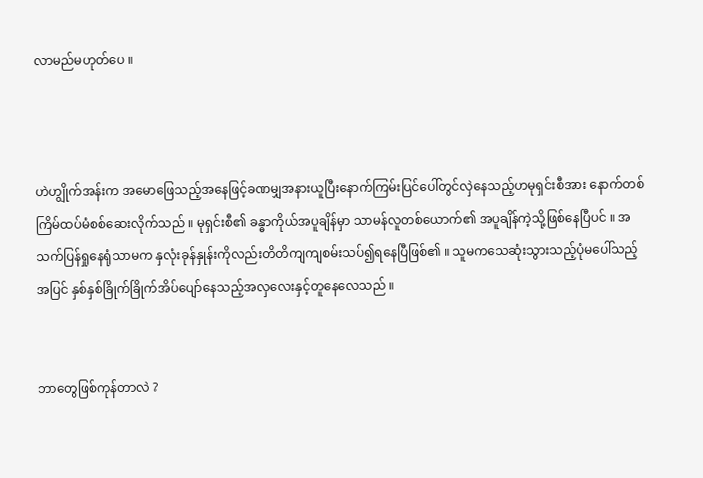လာမည်မဟုတ်ပေ ။



ဟဲဟျွိုက်အန်းက အမောဖြေသည့်အနေဖြင့်ခဏမျှအနားယူပြီးနောက်ကြမ်းပြင်ပေါ်တွင်လှဲနေသည့်ဟမုရှင်းစီအား နောက်တစ်ကြိမ်ထပ်မံစစ်ဆေးလိုက်သည် ။ မုရှင်းစီ၏ ခန္ဓာကိုယ်အပူချိန်မှာ သာမန်လူတစ်ယောက်၏ အပူချိန်ကဲ့သို့ဖြစ်နေပြီပင် ။ အသက်ပြန်ရှုနေရုံသာမက နှလုံးခုန်နှုန်းကိုလည်းတိတိကျကျစမ်းသပ်၍ရနေပြီဖြစ်၏ ။ သူမကသေဆုံးသွားသည့်ပုံမပေါ်သည့်အပြင် နှစ်နှစ်ခြိုက်ခြိုက်အိပ်ပျော်နေသည့်အလှလေးနှင့်တူနေလေသည် ။


ဘာတွေဖြစ်ကုန်တာလဲ ?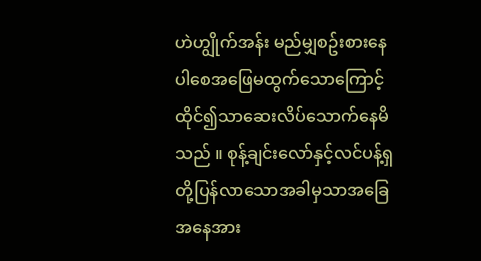ဟဲဟျွိုက်အန်း မည်မျှစဥ်းစားနေပါစေအဖြေမထွက်သောကြောင့် ထိုင်၍သာဆေးလိပ်သောက်နေမိသည် ။ စုန့်ချင်းလော်နှင့်လင်ပန့်ရှ တို့ပြန်လာသောအခါမှသာအခြေအနေအား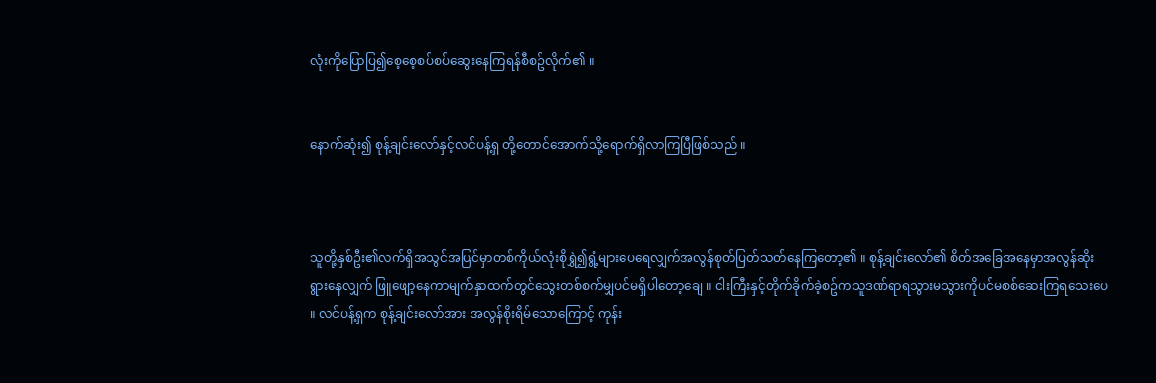လုံးကိုပြောပြ၍စေ့စေ့စပ်စပ်ဆွေးနေကြရန်စီစဥ်လိုက်၏ ။


နောက်ဆုံး၍ စုန့်ချင်းလော်နှင့်လင်ပန့်ရှ တို့တောင်အောက်သို့ရောက်ရှိလာကြပြီဖြစ်သည် ။



သူတို့နှစ်ဦး၏လက်ရှိအသွင်အပြင်မှာတစ်ကိုယ်လုံးစိုရွှဲ၍ရွံ့များပေရေလျှက်အလွန်စုတ်ပြတ်သတ်နေကြတော့၏ ။ စုန့်ချင်းလော်၏ စိတ်အခြေအနေမှာအလွန်ဆိုးရွားနေလျှက် ဖြူဖျော့နေကာမျက်နှာထက်တွင်သွေးတစ်စက်မျှပင်မရှိပါတော့ချေ ။ ငါးကြီးနှင့်တိုက်ခိုက်ခဲ့စဥ်ကသူဒဏ်ရာရသွားမသွားကိုပင်မစစ်ဆေးကြရသေးပေ ။ လင်ပန့်ရှက စုန့်ချင်းလော်အား အလွန်စိုးရိမ်သောကြောင့် ကုန်း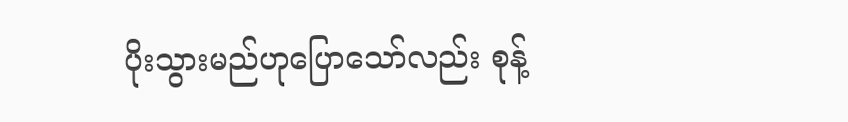ပိုးသွားမည်ဟုပြောသော်လည်း စုန့်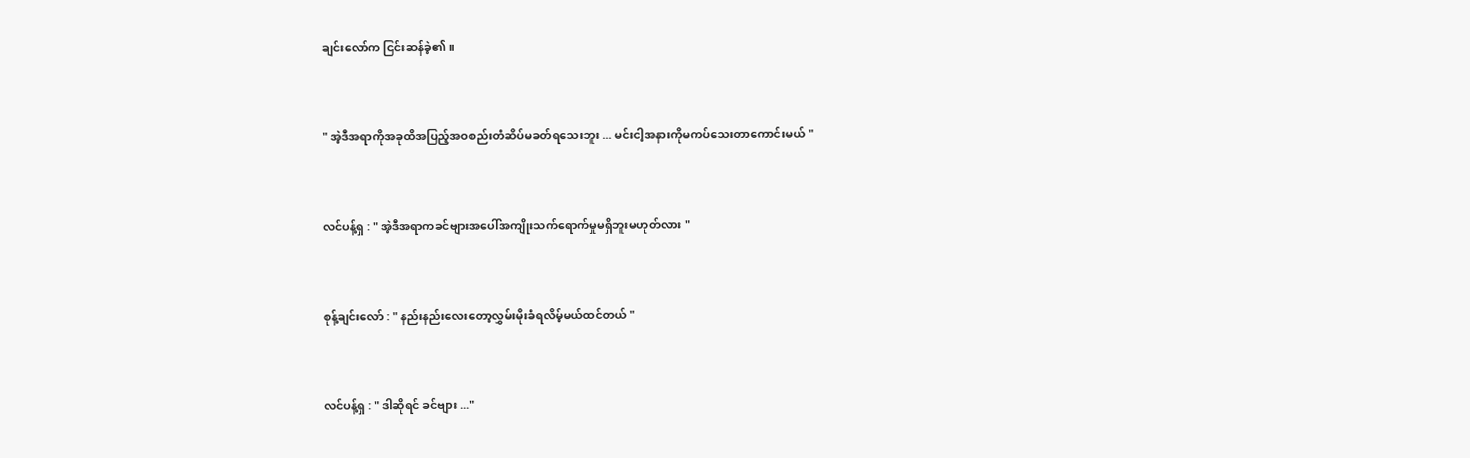ချင်းလော်က ငြင်းဆန်ခဲ့၏ ။


" အဲ့ဒီအရာကိုအခုထိအပြည့်အဝစည်းတံဆိပ်မခတ်ရသေးဘူး ... မင်းငါ့အနားကိုမကပ်သေးတာကောင်းမယ် "


လင်ပန့်ရှ : " အဲ့ဒီအရာကခင်ဗျားအပေါ်အကျိုးသက်ရောက်မှုမရှိဘူးမဟုတ်လား "


စုန့်ချင်းလော် : " နည်းနည်းလေးတော့လွှမ်းမိုးခံရလိမ့်မယ်ထင်တယ် "


လင်ပန့်ရှ : " ဒါဆိုရင် ခင်ဗျား ..."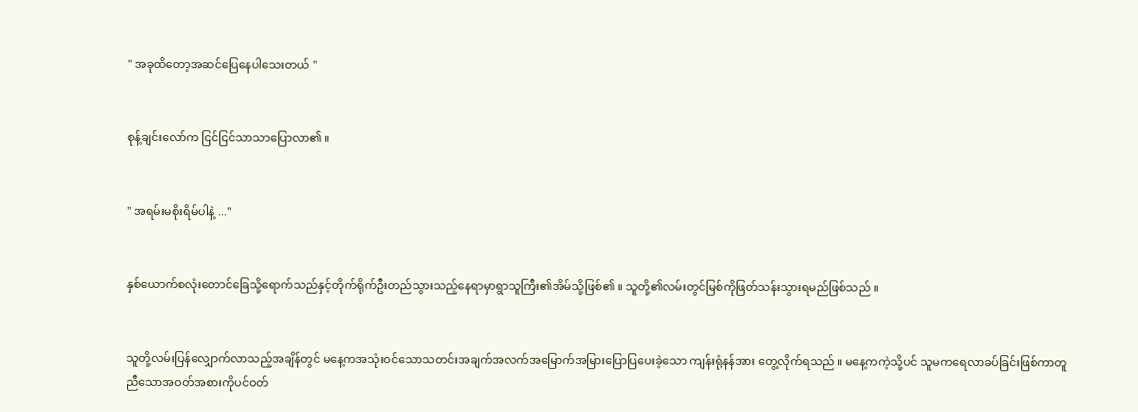" အခုထိတော့အဆင်ပြေနေပါသေးတယ် "


စုန့်ချင်းလော်က ငြင်ငြင်သာသာပြောလာ၏ ။


" အရမ်းမစိုးရိမ်ပါနဲ့ ..."


နှစ်ယောက်စလုံးတောင်ခြေသို့ရောက်သည်နှင့်တိုက်ရိုက်ဦးတည်သွားသည့်နေရာမှာရွာသူကြီး၏အိမ်သို့ဖြစ်၏ ။ သူတို့၏လမ်းတွင်မြစ်ကိုဖြတ်သန်းသွားရမည်ဖြစ်သည် ။


သူတို့လမ်းပြန်လျှောက်လာသည့်အချိန်တွင် မနေ့ကအသုံးဝင်သောသတင်းအချက်အလက်အမြောက်အမြားပြောပြပေးခဲ့သော ကျန်းရုံနန်အား တွေ့လိုက်ရသည် ။ မနေ့ကကဲ့သို့ပင် သူမကရေလာခပ်ခြင်းဖြစ်ကာတူညီသောအဝတ်အစားကိုပင်ဝတ်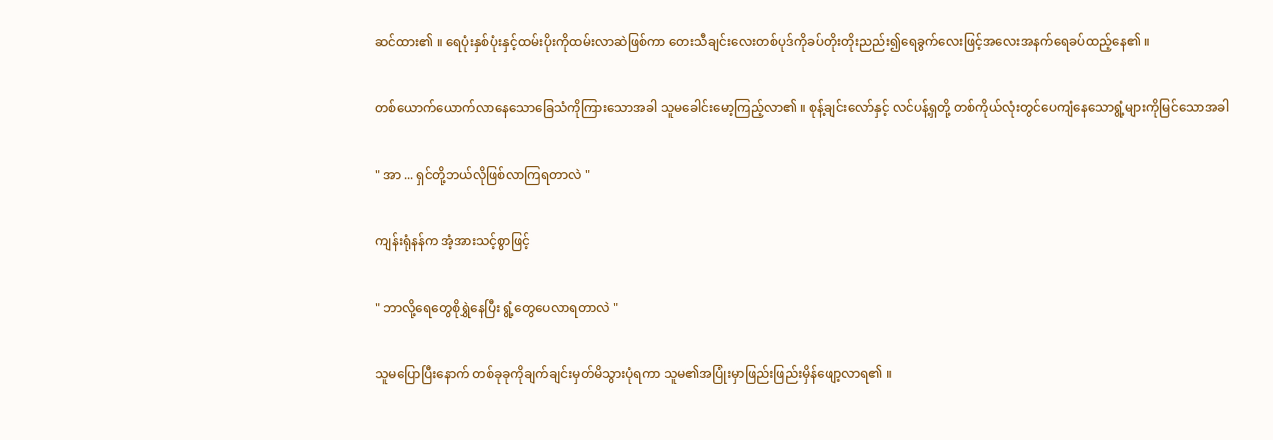ဆင်ထား၏ ။ ရေပုံးနှစ်ပုံးနှင့်ထမ်းပိုးကိုထမ်းလာဆဲဖြစ်ကာ တေးသီချင်းလေးတစ်ပုဒ်ကိုခပ်တိုးတိုးညည်း၍ရေခွက်လေးဖြင့်အလေးအနက်ရေခပ်ထည့်နေ၏ ။


တစ်ယောက်ယောက်လာနေသောခြေသံကိုကြားသောအခါ သူမခေါင်းမော့ကြည့်လာ၏ ။ စုန့်ချင်းလော်နှင့် လင်ပန့်ရှတို့ တစ်ကိုယ်လုံးတွင်ပေကျံနေသောရွံ့များကိုမြင်သောအခါ


" အာ ... ရှင်တို့ဘယ်လိုဖြစ်လာကြရတာလဲ "


ကျန်းရုံနန်က အံ့အားသင့်စွာဖြင့်


" ဘာလို့ရေတွေစိုရွှဲနေပြီး ရွံ့တွေပေလာရတာလဲ "


သူမပြောပြီးနောက် တစ်ခုခုကိုချက်ချင်းမှတ်မိသွားပုံရကာ သူမ၏အပြုံးမှာဖြည်းဖြည်းမှိန်ဖျော့လာရ၏ ။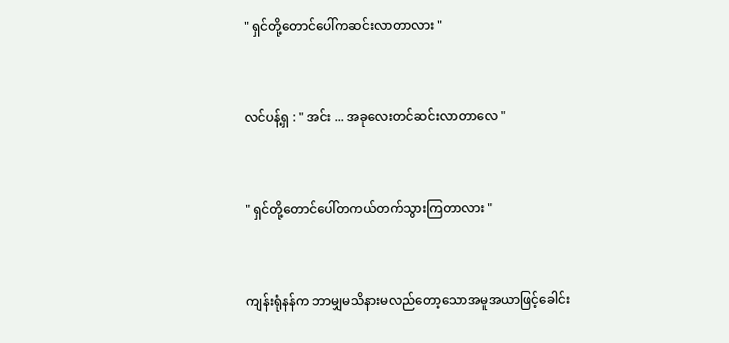" ရှင်တို့တောင်ပေါ်ကဆင်းလာတာလား "


လင်ပန့်ရှ : " အင်း ... အခုလေးတင်ဆင်းလာတာလေ "


" ရှင်တို့တောင်ပေါ်တကယ်တက်သွားကြတာလား "


ကျန်းရုံနန်က ဘာမျှမသိနားမလည်တော့သောအမူအယာဖြင့်ခေါင်း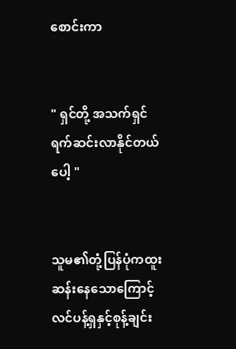စောင်းကာ


" ရှင်တို့ အသက်ရှင်ရက်ဆင်းလာနိုင်တယ်ပေါ့ "


သူမ၏တုံ့ပြန်ပုံကထူးဆန်းနေသောကြောင့် လင်ပန့်ရှနှင့်စုန့်ချင်း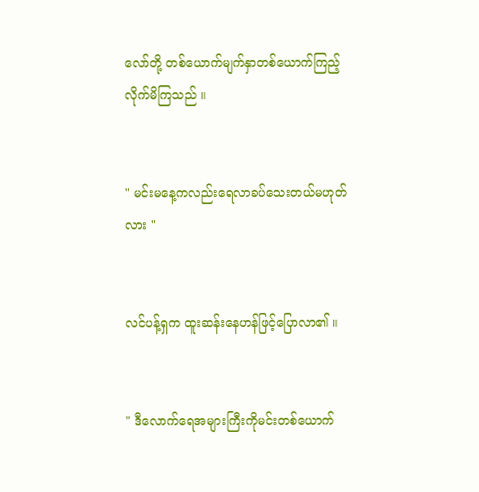လော်တို့ တစ်ယောက်မျက်နှာတစ်ယောက်ကြည့်လိုက်မိကြသည် ။


" မင်းမနေ့ကလည်းရေလာခပ်သေးတယ်မဟုတ်လား "


လင်ပန့်ရှက ထူးဆန်းနေဟန်ဖြင့်ပြောလာ၏ ။


" ဒီလောက်ရေအများကြီးကိုမင်းတစ်ယောက်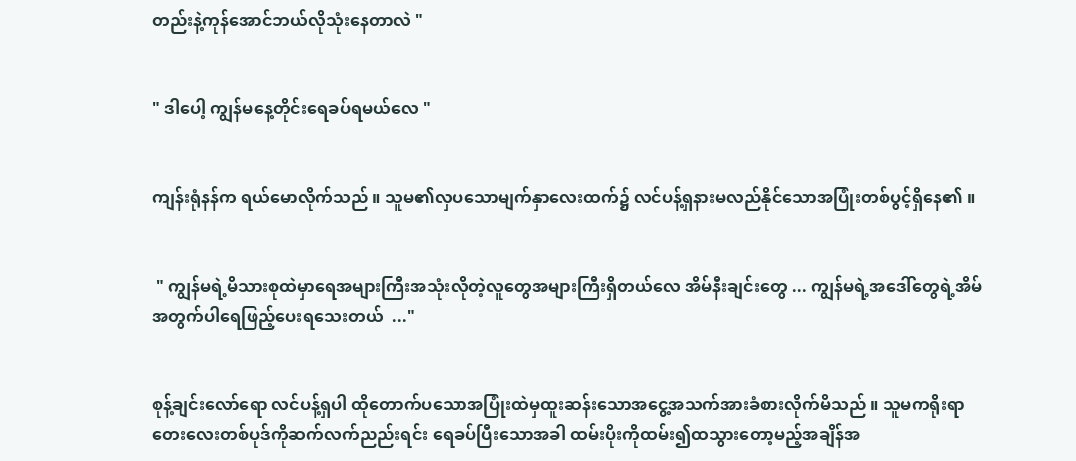တည်းနဲ့ကုန်အောင်ဘယ်လိုသုံးနေတာလဲ "


" ဒါပေါ့ ကျွန်မနေ့တိုင်းရေခပ်ရမယ်လေ "


ကျန်းရုံနန်က ရယ်မောလိုက်သည် ။ သူမ၏လှပသောမျက်နှာလေးထက်၌ လင်ပန့်ရှနားမလည်နိုင်သောအပြုံးတစ်ပွင့်ရှိနေ၏ ။


 " ကျွန်မရဲ့မိသားစုထဲမှာရေအများကြီးအသုံးလိုတဲ့လူတွေအများကြီးရှိတယ်လေ အိမ်နီးချင်းတွေ ... ကျွန်မရဲ့အဒေါ်တွေရဲ့အိမ်အတွက်ပါရေဖြည့်ပေးရသေးတယ်  ..."


စုန့်ချင်းလော်ရော လင်ပန့်ရှပါ ထိုတောက်ပသောအပြုံးထဲမှထူးဆန်းသောအငွေ့အသက်အားခံစားလိုက်မိသည် ။ သူမကရိုးရာတေးလေးတစ်ပုဒ်ကိုဆက်လက်ညည်းရင်း ရေခပ်ပြီးသောအခါ ထမ်းပိုးကိုထမ်း၍ထသွားတော့မည့်အချိန်အ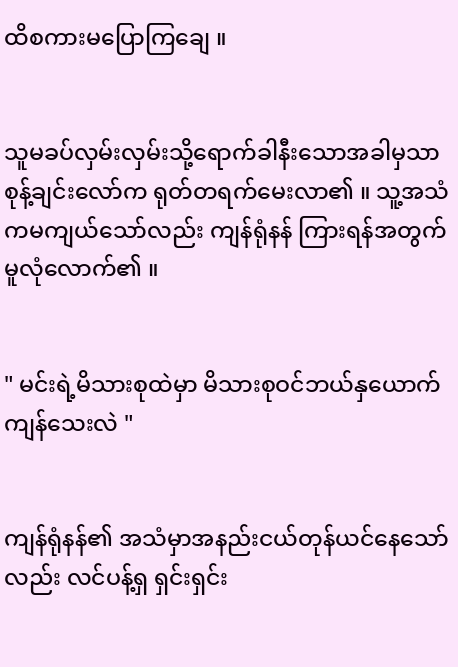ထိစကားမပြောကြချေ ။


သူမခပ်လှမ်းလှမ်းသို့ရောက်ခါနီးသောအခါမှသာ စုန့်ချင်းလော်က ရုတ်တရက်မေးလာ၏ ။ သူ့အသံကမကျယ်သော်လည်း ကျန်ရုံနန် ကြားရန်အတွက်မူလုံလောက်၏ ။


" မင်းရဲ့မိသားစုထဲမှာ မိသားစုဝင်ဘယ်နှယောက်ကျန်သေးလဲ "


ကျန်ရုံနန်၏ အသံမှာအနည်းငယ်တုန်ယင်နေသော်လည်း လင်ပန့်ရှ ရှင်းရှင်း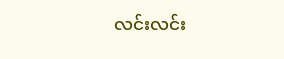လင်းလင်း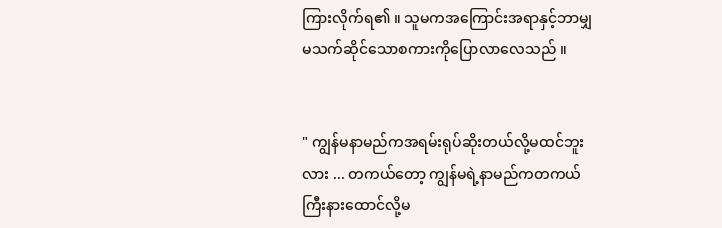ကြားလိုက်ရ၏ ။ သူမကအကြောင်းအရာနှင့်ဘာမျှမသက်ဆိုင်သောစကားကိုပြောလာလေသည် ။


" ကျွန်မနာမည်ကအရမ်းရုပ်ဆိုးတယ်လို့မထင်ဘူးလား ... တကယ်တော့ ကျွန်မရဲ့နာမည်ကတကယ်ကြီးနားထောင်လို့မ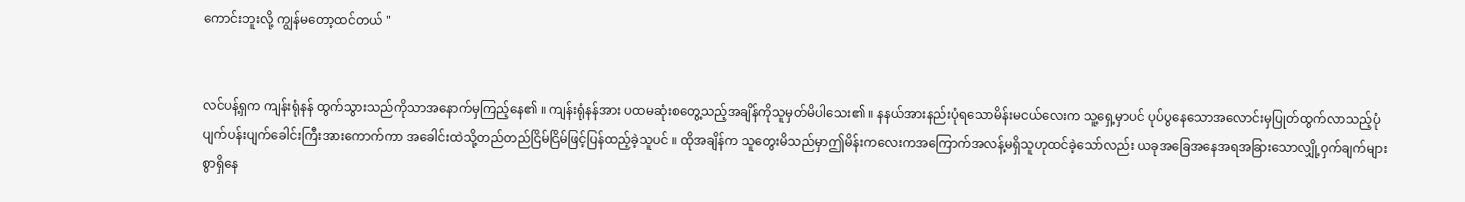ကောင်းဘူးလို့ ကျွန်မတော့ထင်တယ် "


လင်ပန့်ရှက ကျန်းရုံနန် ထွက်သွားသည်ကိုသာအနောက်မှကြည့်နေ၏ ။ ကျန်းရုံနန်အား ပထမဆုံးစတွေ့သည့်အချိန်ကိုသူမှတ်မိပါသေး၏ ။ နနယ်အားနည်းပုံရသောမိန်းမငယ်လေးက သူ့ရှေ့မှာပင် ပုပ်ပွနေသောအလောင်းမှပြုတ်ထွက်လာသည့်ပုံပျက်ပန်းပျက်ခေါင်းကြီးအားကောက်ကာ အခေါင်းထဲသို့တည်တည်ငြိမ်ငြိမ်ဖြင့်ပြန်ထည့်ခဲ့သူပင် ။ ထိုအချိန်က သူတွေးမိသည်မှာဤမိန်းကလေးကအကြောက်အလန့်မရှိသူဟုထင်ခဲ့သော်လည်း ယခုအခြေအနေအရအခြားသောလျှို့ဝှက်ချက်များစွာရှိနေ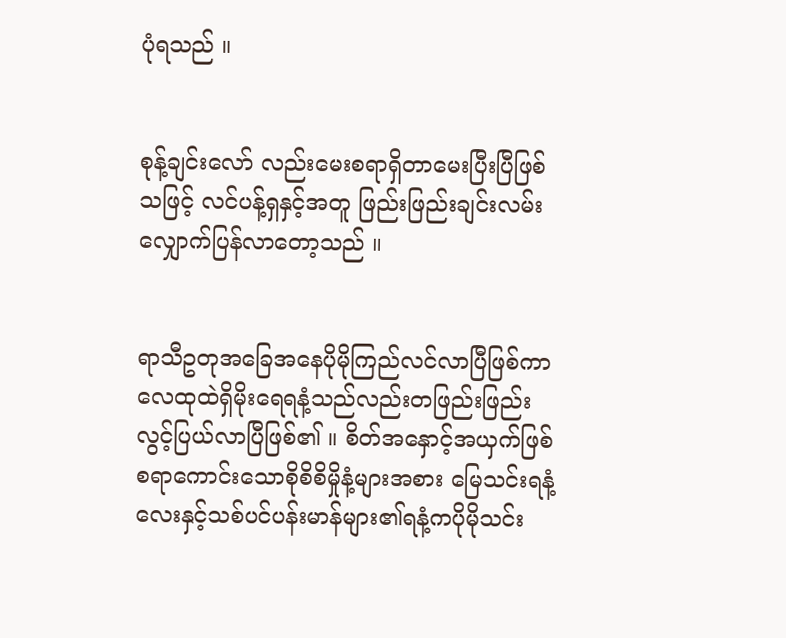ပုံရသည် ။


စုန့်ချင်းလော် လည်းမေးစရာရှိတာမေးပြီးပြီဖြစ်သဖြင့် လင်ပန့်ရှနှင့်အတူ ဖြည်းဖြည်းချင်းလမ်းလျှောက်ပြန်လာတော့သည် ။


ရာသီဥတုအခြေအနေပိုမိုကြည်လင်လာပြီဖြစ်ကာ လေထုထဲရှိမိုးရေရနံ့သည်လည်းတဖြည်းဖြည်းလွင့်ပြယ်လာပြီဖြစ်၏ ။ စိတ်အနှောင့်အယှက်ဖြစ်စရာကောင်းသောစိုစိစိမှိုနံ့များအစား မြေသင်းရနံ့လေးနှင့်သစ်ပင်ပန်းမာန်များ၏ရနံ့ကပိုမိုသင်း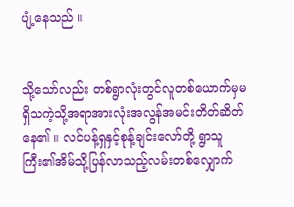ပျံ့နေသည် ။


သို့သော်လည်း တစ်ရွာလုံးတွင်လူတစ်ယောက်မှမရှိသကဲ့သို့အရာအားလုံးအလွန်အမင်းတိတ်ဆိတ်နေ၏ ။ လင်ပန့်ရှနှင့်စုန့်ချင်းလော်တို့ ရွာသူကြီး၏အိမ်သို့ပြန်လာသည့်လမ်းတစ်လျှောက်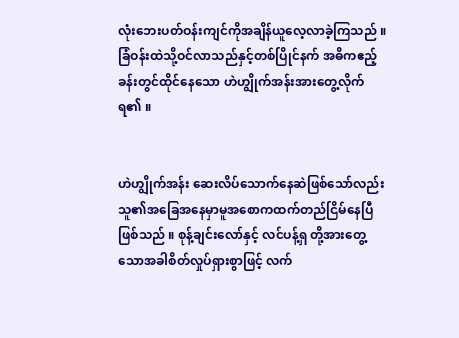လုံးဘေးပတ်ဝန်းကျင်ကိုအချိန်ယူလေ့လာခဲ့ကြသည် ။ ခြံဝန်းထဲသို့ဝင်လာသည်နှင့်တစ်ပြိုင်နက် အဓိကဧည့်ခန်းတွင်ထိုင်နေသော ဟဲဟျွိုက်အန်းအားတွေ့လိုက်ရ၏ ။


ဟဲဟျွိုက်အန်း ဆေးလိပ်သောက်နေဆဲဖြစ်သော်လည်း သူ၏အခြေအနေမှာမူအစောကထက်တည်ငြိမ်နေပြီဖြစ်သည် ။ စုန့်ချင်းလော်နှင့် လင်ပန့်ရှ တို့အားတွေ့သောအခါစိတ်လှုပ်ရှားစွာဖြင့် လက်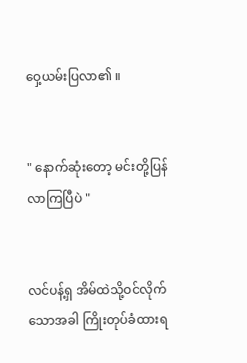ဝှေ့ယမ်းပြလာ၏ ။


" နောက်ဆုံးတော့ မင်းတို့ပြန်လာကြပြီပဲ "


လင်ပန့်ရှ အိမ်ထဲသို့ဝင်လိုက်သောအခါ ကြိုးတုပ်ခံထားရ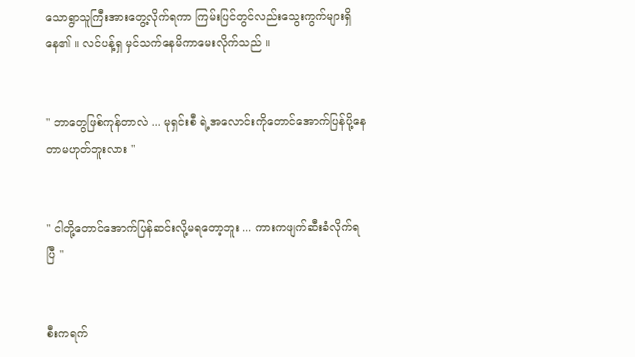သောရွာသူကြီးအားတွေ့လိုက်ရကာ ကြမ်းပြင်တွင်လည်းသွေးကွက်များရှိနေ၏ ။ လင်ပန့်ရှ မှင်သက်နေမိကာမေးလိုက်သည် ။


" ဘာတွေဖြစ်ကုန်တာလဲ ... မုရှင်းစီ ရဲ့အလောင်းကိုတောင်အောက်ပြန်ပို့နေတာမဟုတ်ဘူးလား "


" ငါတို့တောင်အောက်ပြန်ဆင်းလို့မရတော့ဘူး ... ကားကဖျက်ဆီးခံလိုက်ရပြီ "


စီးကရက်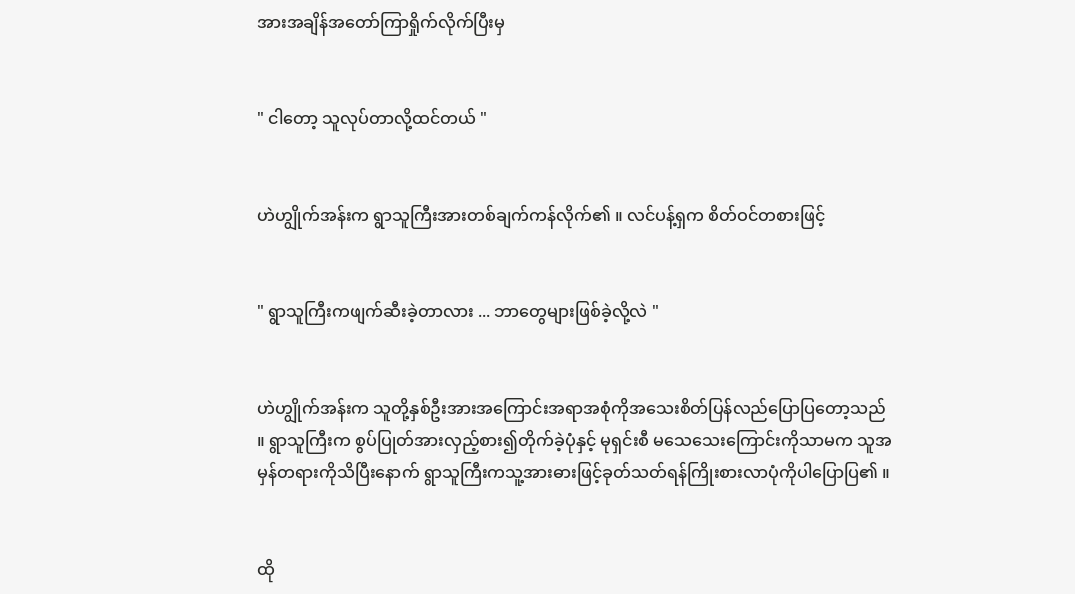အားအချိန်အတော်ကြာရှိုက်လိုက်ပြီးမှ


" ငါတော့ သူလုပ်တာလို့ထင်တယ် "


ဟဲဟျွိုက်အန်းက ရွာသူကြီးအားတစ်ချက်ကန်လိုက်၏ ။ လင်ပန့်ရှက စိတ်ဝင်တစားဖြင့်


" ရွာသူကြီးကဖျက်ဆီးခဲ့တာလား ... ဘာတွေများဖြစ်ခဲ့လို့လဲ "


ဟဲဟျွိုက်အန်းက သူတို့နှစ်ဦးအားအကြောင်းအရာအစုံကိုအသေးစိတ်ပြန်လည်ပြောပြတော့သည် ။ ရွာသူကြီးက စွပ်ပြုတ်အားလှည့်စား၍တိုက်ခဲ့ပုံနှင့် မုရှင်းစီ မသေသေးကြောင်းကိုသာမက သူအမှန်တရားကိုသိပြီးနောက် ရွာသူကြီးကသူ့အားဓားဖြင့်ခုတ်သတ်ရန်ကြိုးစားလာပုံကိုပါပြောပြ၏ ။


ထို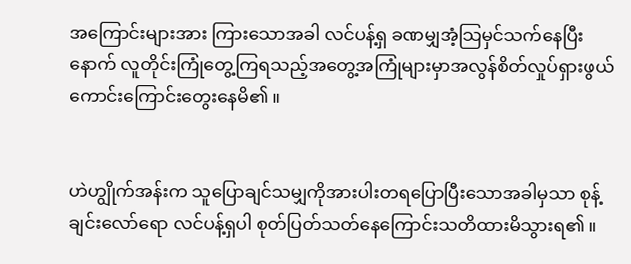အကြောင်းများအား ကြားသောအခါ လင်ပန့်ရှ ခဏမျှအံ့သြမှင်သက်နေပြီးနောက် လူတိုင်းကြုံတွေ့ကြရသည့်အတွေ့အကြုံများမှာအလွန်စိတ်လှုပ်ရှားဖွယ်ကောင်းကြောင်းတွေးနေမိ၏ ။


ဟဲဟျွိုက်အန်းက သူပြောချင်သမျှကိုအားပါးတရပြောပြီးသောအခါမှသာ စုန့်ချင်းလော်ရော လင်ပန့်ရှပါ စုတ်ပြတ်သတ်နေကြောင်းသတိထားမိသွားရ၏ ။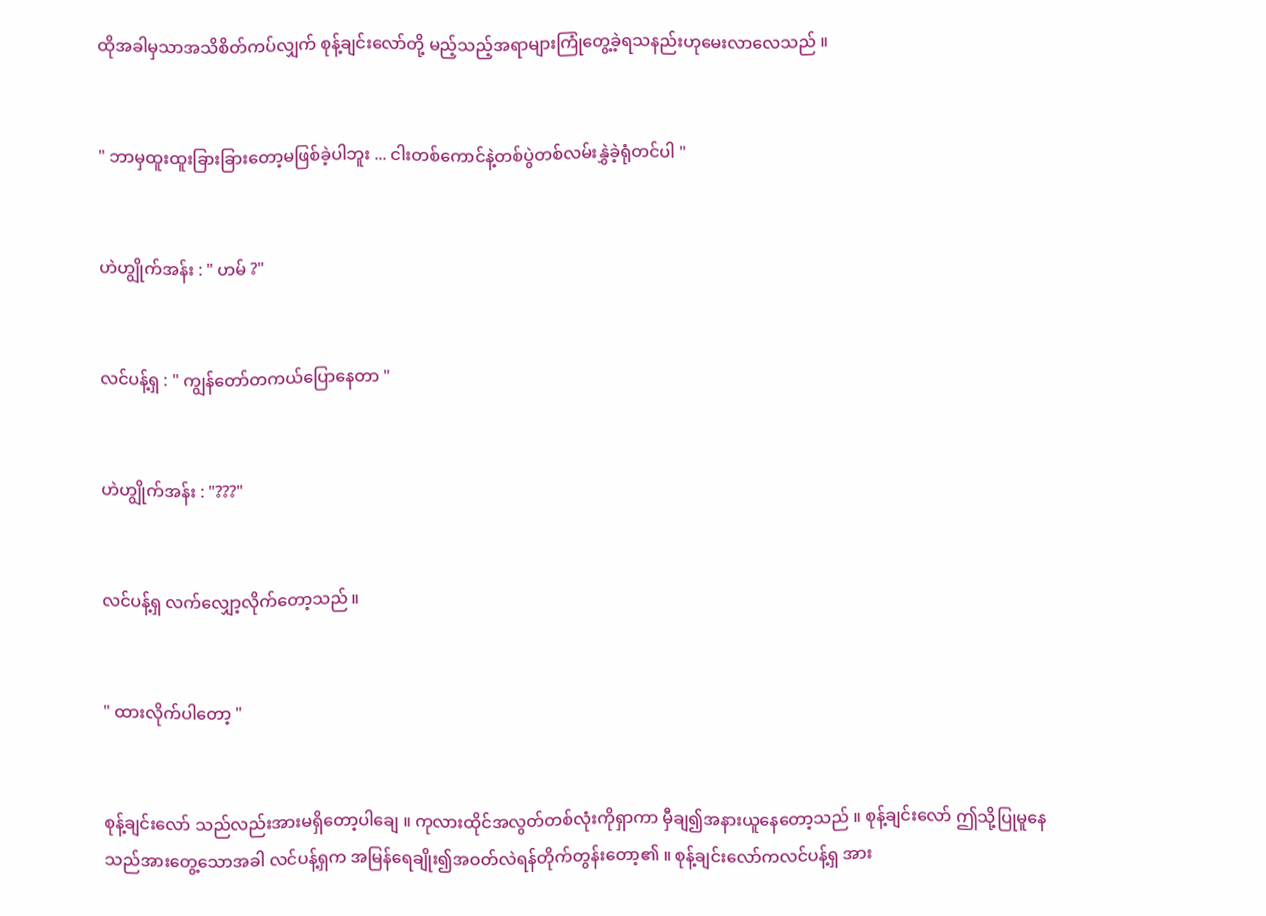ထိုအခါမှသာအသိစိတ်ကပ်လျှက် စုန့်ချင်းလော်တို့ မည့်သည့်အရာများကြုံတွေ့ခဲ့ရသနည်းဟုမေးလာလေသည် ။


" ဘာမှထူးထူးခြားခြားတော့မဖြစ်ခဲ့ပါဘူး ... ငါးတစ်ကောင်နဲ့တစ်ပွဲတစ်လမ်းနွှဲခဲ့ရုံတင်ပါ "


ဟဲဟျွိုက်အန်း : " ဟမ် ?"


လင်ပန့်ရှ : " ကျွန်တော်တကယ်ပြောနေတာ "


ဟဲဟျွိုက်အန်း : "???"


လင်ပန့်ရှ လက်လျှော့လိုက်တော့သည် ။


" ထားလိုက်ပါတော့ "


စုန့်ချင်းလော် သည်လည်းအားမရှိတော့ပါချေ ။ ကုလားထိုင်အလွတ်တစ်လုံးကိုရှာကာ မှီချ၍အနားယူနေတော့သည် ။ စုန့်ချင်းလော် ဤသို့ပြုမူနေသည်အားတွေ့သောအခါ လင်ပန့်ရှက အမြန်ရေချိုး၍အဝတ်လဲရန်တိုက်တွန်းတော့၏ ။ စုန့်ချင်းလော်ကလင်ပန့်ရှ အား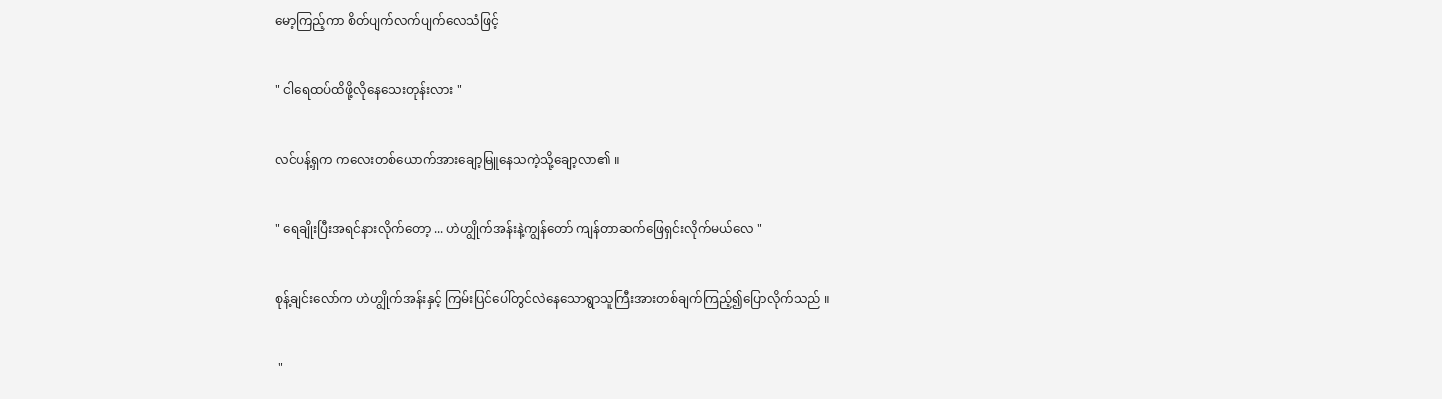မော့ကြည့်ကာ စိတ်ပျက်လက်ပျက်လေသံဖြင့်


" ငါရေထပ်ထိဖို့လိုနေသေးတုန်းလား "


လင်ပန့်ရှက ကလေးတစ်ယောက်အားချော့မြူနေသကဲ့သို့ချော့လာ၏ ။


" ရေချိုးပြီးအရင်နားလိုက်တော့ ... ဟဲဟျွိုက်အန်းနဲ့ကျွန်တော် ကျန်တာဆက်ဖြေရှင်းလိုက်မယ်လေ "


စုန့်ချင်းလော်က ဟဲဟျွိုက်အန်းနှင့် ကြမ်းပြင်ပေါ်တွင်လဲနေသောရွာသူကြီးအားတစ်ချက်ကြည့်၍ပြောလိုက်သည် ။


 "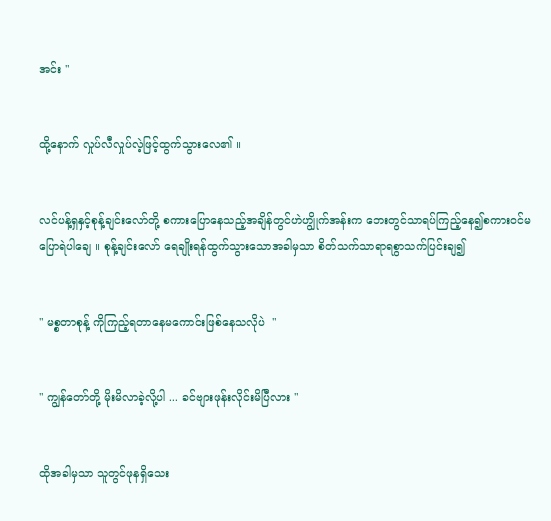အင်း "


ထို့နောက် လှုပ်လီလှုပ်လဲ့ဖြင့်ထွက်သွားလေ၏ ။


လင်ပန့်ရှနှင့်စုန့်ချင်းလော်တို့ စကားပြောနေသည့်အချိန်တွင်ဟဲဟျွိုက်အန်းက ဘေးတွင်သာရပ်ကြည့်နေ၍စကားဝင်မပြောရဲပါချေ ။ စုန့်ချင်းလော် ရေချိုးရန်ထွက်သွားသောအခါမှသာ စိတ်သက်သာရာရစွာသက်ပြင်းချ၍


" မစ္စတာစုန့် ကိုကြည့်ရတာနေမကောင်းဖြစ်နေသလိုပဲ  "


" ကျွန်တော်တို့ မိုးမိလာခဲ့လို့ပါ ... ခင်ဗျားဖုန်းလိုင်းမိပြီလား "


ထိုအခါမှသာ သူတွင်ဖုနရှိသေး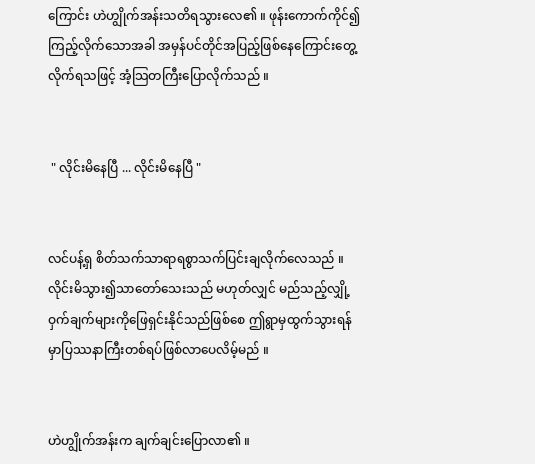ကြောင်း ဟဲဟျွိုက်အန်းသတိရသွားလေ၏ ။ ဖုန်းကောက်ကိုင်၍ကြည့်လိုက်သောအခါ အမှန်ပင်တိုင်အပြည့်ဖြစ်နေကြောင်းတွေ့လိုက်ရသဖြင့် အံ့သြတကြီးပြောလိုက်သည် ။


 " လိုင်းမိနေပြီ ... လိုင်းမိနေပြီ "


လင်ပန့်ရှ စိတ်သက်သာရာရစွာသက်ပြင်းချလိုက်လေသည် ။ လိုင်းမိသွား၍သာတော်သေးသည် မဟုတ်လျှင် မည်သည့်လျှို့ဝှက်ချက်များကိုဖြေရှင်းနိုင်သည်ဖြစ်စေ ဤရွာမှထွက်သွားရန်မှာပြဿနာကြီးတစ်ရပ်ဖြစ်လာပေလိမ့်မည် ။


ဟဲဟျွိုက်အန်းက ချက်ချင်းပြောလာ၏ ။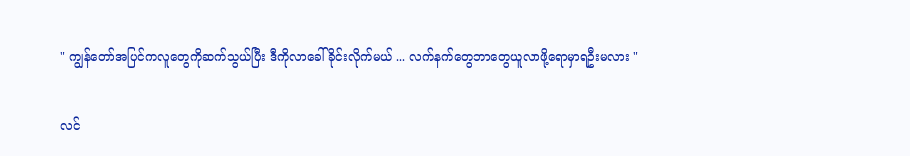" ကျွန်တော်အပြင်ကလူတွေကိုဆက်သွယ်ပြီး ဒီကိုလာခေါ်ခိုင်းလိုက်မယ် ... လက်နက်တွေဘာတွေယူလာဖို့ရောမှာရဦးမလား "


လင်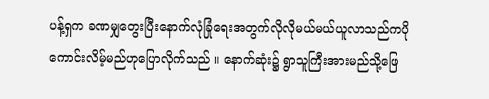ပန့်ရှက ခဏမျှတွေးပြီးနောက်လုံခြုံရေးအတွက်လိုလိုမယ်မယ်ယူလာသည်ကပိုကောင်းလိမ့်မည်ဟုပြောလိုက်သည် ။ နောက်ဆုံး၌ ရွာသူကြီးအားမည်သို့ဖြေ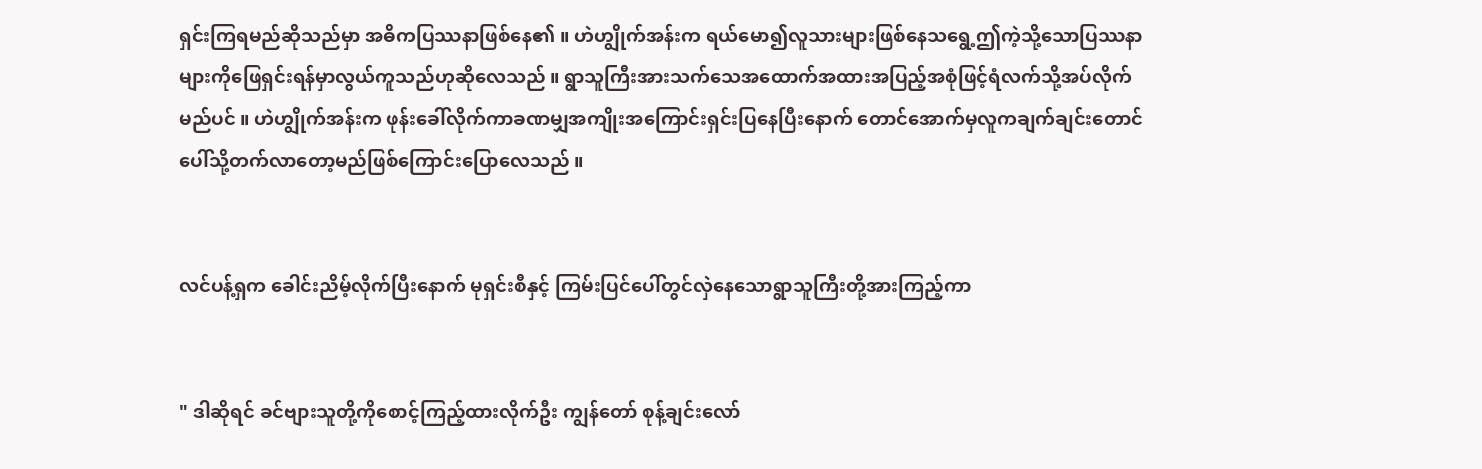ရှင်းကြရမည်ဆိုသည်မှာ အဓိကပြဿနာဖြစ်နေ၏ ။ ဟဲဟျွိုက်အန်းက ရယ်မော၍လူသားများဖြစ်နေသရွေ့ဤကဲ့သို့သောပြဿနာများကိုဖြေရှင်းရန်မှာလွယ်ကူသည်ဟုဆိုလေသည် ။ ရွာသူကြီးအားသက်သေအထောက်အထားအပြည့်အစုံဖြင့်ရံလက်သို့အပ်လိုက်မည်ပင် ။ ဟဲဟျွိုက်အန်းက ဖုန်းခေါ်လိုက်ကာခဏမျှအကျိုးအကြောင်းရှင်းပြနေပြီးနောက် တောင်အောက်မှလူကချက်ချင်းတောင်ပေါ်သို့တက်လာတော့မည်ဖြစ်ကြောင်းပြောလေသည် ။


လင်ပန့်ရှက ခေါင်းညိမ့်လိုက်ပြီးနောက် မုရှင်းစီနှင့် ကြမ်းပြင်ပေါ်တွင်လှဲနေသောရွာသူကြီးတို့အားကြည့်ကာ


" ဒါဆိုရင် ခင်ဗျားသူတို့ကိုစောင့်ကြည့်ထားလိုက်ဦး ကျွန်တော် စုန့်ချင်းလော်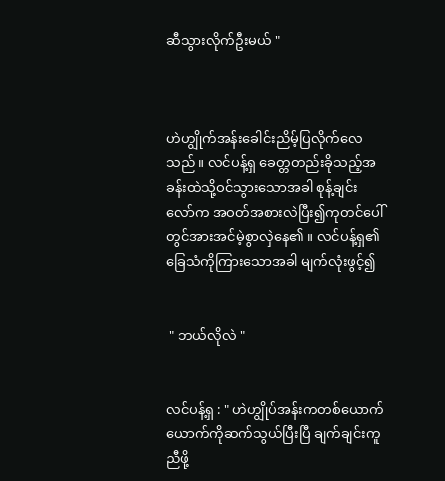ဆီသွားလိုက်ဦးမယ် "



ဟဲဟျွိုက်အန်းခေါင်းညိမ့်ပြလိုက်လေသည် ။ လင်ပန့်ရှ ခေတ္တတည်းခိုသည့်အခန်းထဲသို့ဝင်သွားသောအခါ စုန့်ချင်းလော်က အဝတ်အစားလဲပြီး၍ကုတင်ပေါ်တွင်အားအင်မဲ့စွာလှဲနေ၏ ။ လင်ပန့်ရှ၏ ခြေသံကိုကြားသောအခါ မျက်လုံးဖွင့်၍


 " ဘယ်လိုလဲ "


လင်ပန့်ရှ : " ဟဲဟျွိုပ်အန်းကတစ်ယောက်ယောက်ကိုဆက်သွယ်ပြီးပြီ ချက်ချင်းကူညီဖို့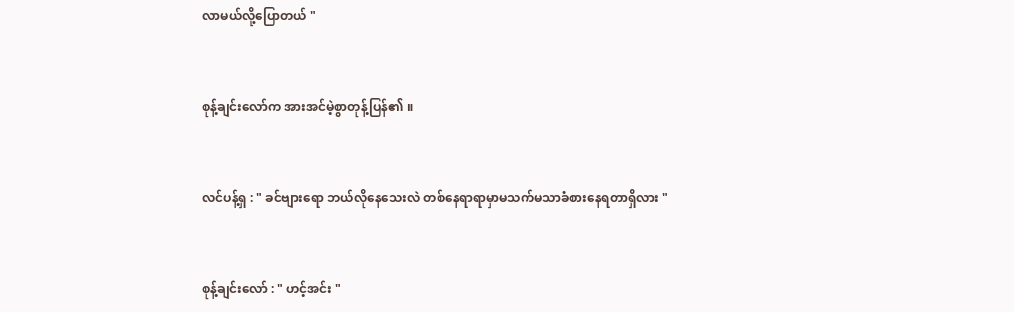လာမယ်လို့ပြောတယ် "


စုန့်ချင်းလော်က အားအင်မဲ့စွာတုန့်ပြန်၏ ။


လင်ပန့်ရှ : " ခင်ဗျားရော ဘယ်လိုနေသေးလဲ တစ်နေရာရာမှာမသက်မသာခံစားနေရတာရှိလား "


စုန့်ချင်းလော် : " ဟင့်အင်း "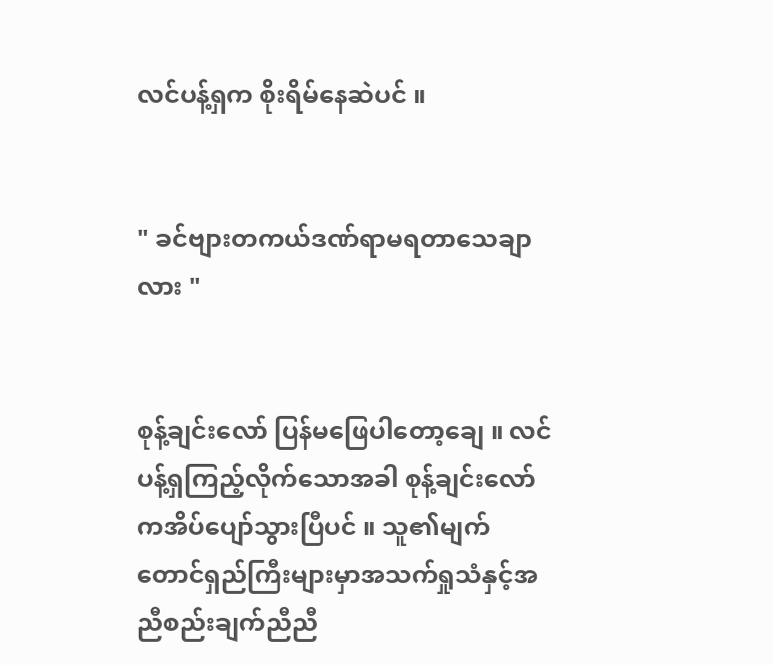လင်ပန့်ရှက စိုးရိမ်နေဆဲပင် ။


" ခင်ဗျားတကယ်ဒဏ်ရာမရတာသေချာလား "


စုန့်ချင်းလော် ပြန်မဖြေပါတော့ချေ ။ လင်ပန့်ရှကြည့်လိုက်သောအခါ စုန့်ချင်းလော်ကအိပ်ပျော်သွားပြီပင် ။ သူ၏မျက်တောင်ရှည်ကြီးများမှာအသက်ရှုသံနှင့်အညီစည်းချက်ညီညီ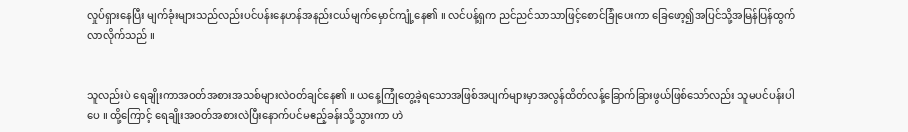လှုပ်ရှားနေပြီး မျက်ခုံးများသည်လည်းပင်ပန်းနေဟန်အနည်းငယ်မျက်မှောင်ကျုံ့နေ၏ ။ လင်ပန့်ရှက ညင်ညင်သာသာဖြင့်စောင်ခြုံပေးကာ ခြေဖော့၍အပြင်သို့အမြန်ပြန်ထွက်လာလိုက်သည် ။


သူလည်းပဲ ရေချိုးကာအဝတ်အစားအသစ်များလဲဝတ်ချင်နေ၏ ။ ယနေ့ကြုံတွေ့ခဲ့ရသောအဖြစ်အပျက်များမှာအလွန်ထိတ်လန့်ခြောက်ခြားဖွယ်ဖြစ်သော်လည်း သူမပင်ပန်းပါပေ ။ ထို့ကြောင့် ရေချိုးအဝတ်အစားလဲပြီးနောက်ပင်မဧည့်ခန်းသို့သွားကာ ဟဲ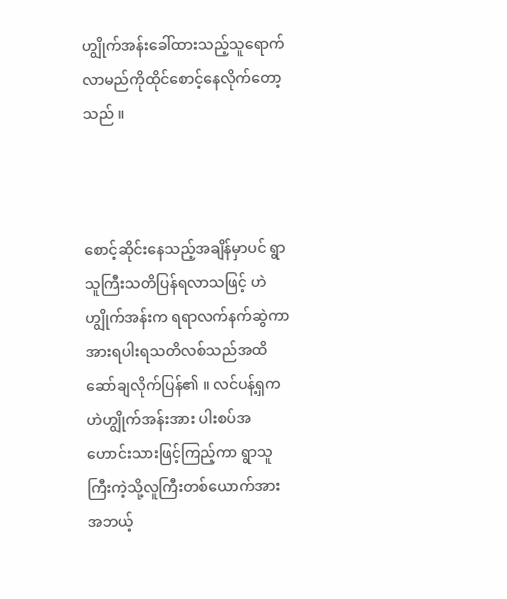ဟျွိုက်အန်းခေါ်ထားသည့်သူရောက်လာမည်ကိုထိုင်စောင့်နေလိုက်တော့သည် ။



စောင့်ဆိုင်းနေသည့်အချိန်မှာပင် ရွာသူကြီးသတိပြန်ရလာသဖြင့် ဟဲဟျွိုက်အန်းက ရရာလက်နက်ဆွဲကာအားရပါးရသတိလစ်သည်အထိဆော်ချလိုက်ပြန်၏ ။ လင်ပန့်ရှက ဟဲဟျွိုက်အန်းအား ပါးစပ်အဟောင်းသားဖြင့်ကြည့်ကာ ရွာသူကြီးကဲ့သို့လူကြီးတစ်ယောက်အားအဘယ့်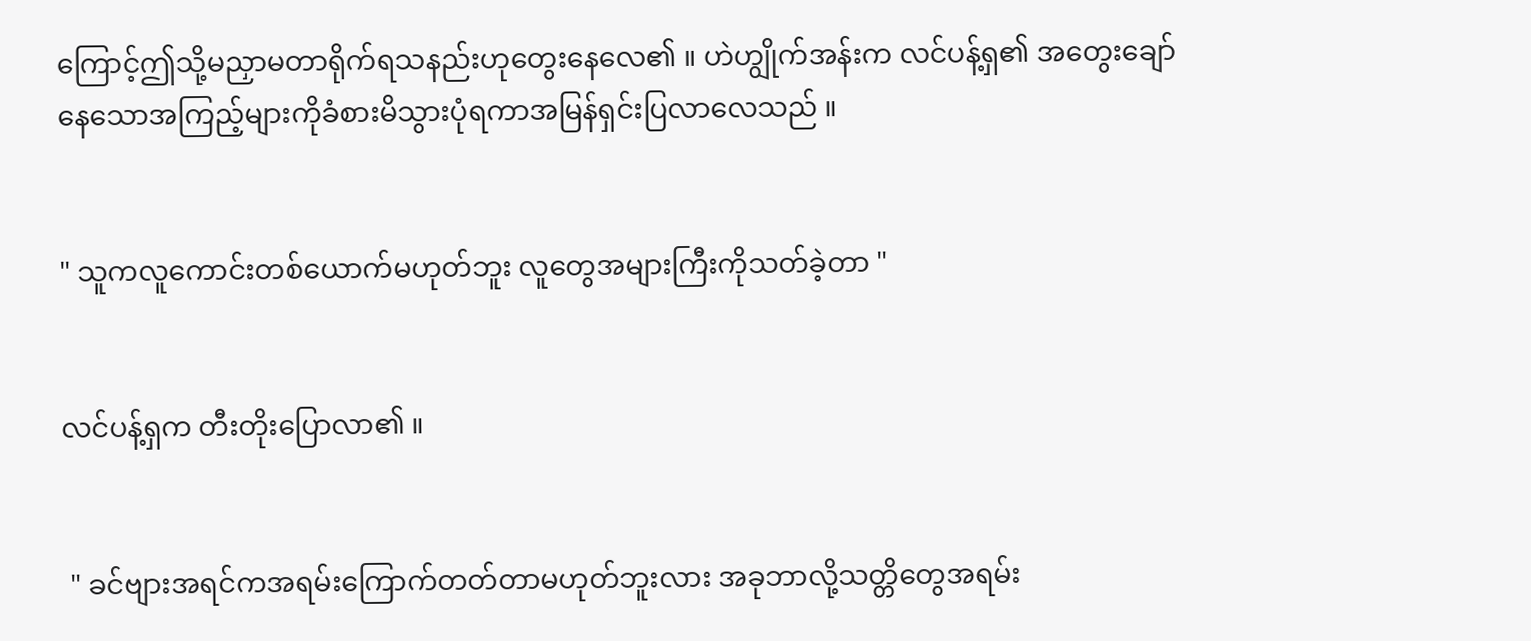ကြောင့်ဤသို့မညှာမတာရိုက်ရသနည်းဟုတွေးနေလေ၏ ။ ဟဲဟျွိုက်အန်းက လင်ပန့်ရှ၏ အတွေးချော်နေသောအကြည့်များကိုခံစားမိသွားပုံရကာအမြန်ရှင်းပြလာလေသည် ။


" သူကလူကောင်းတစ်ယောက်မဟုတ်ဘူး လူတွေအများကြီးကိုသတ်ခဲ့တာ "


လင်ပန့်ရှက တီးတိုးပြောလာ၏ ။


 " ခင်ဗျားအရင်ကအရမ်းကြောက်တတ်တာမဟုတ်ဘူးလား အခုဘာလို့သတ္တိတွေအရမ်း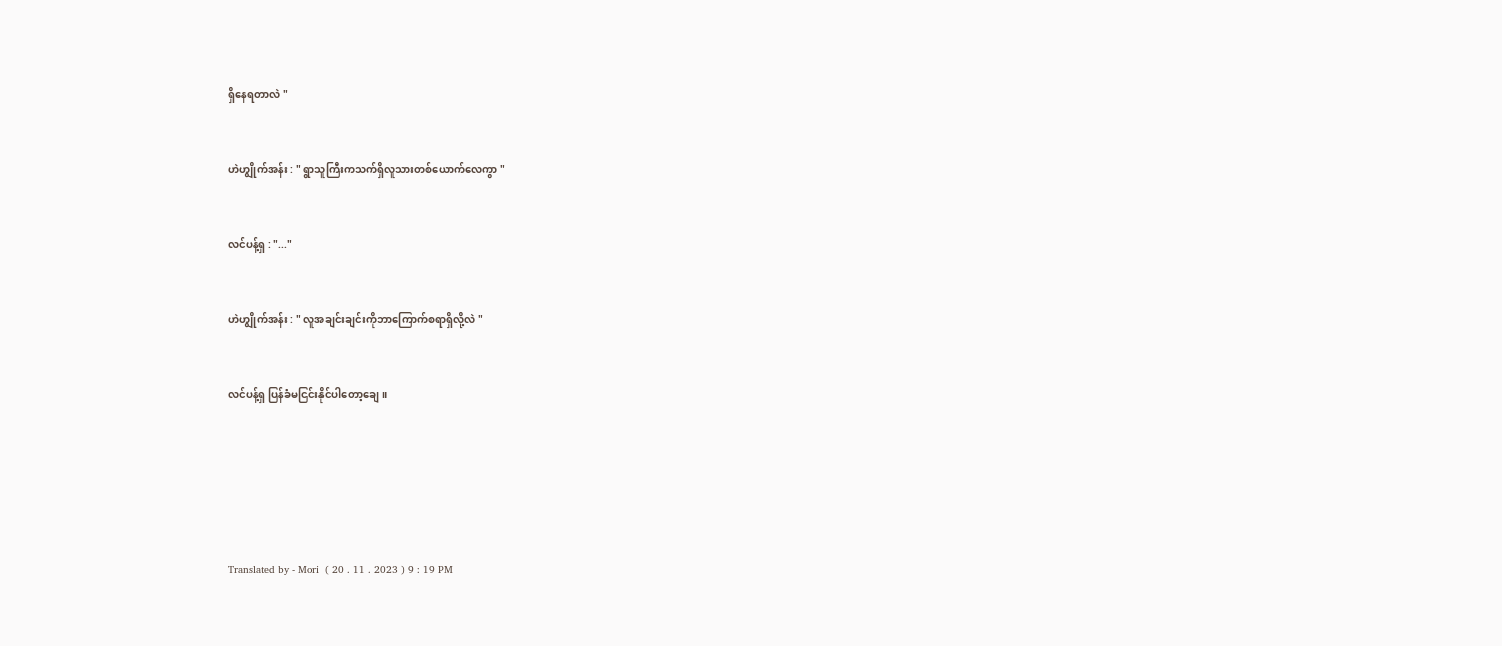ရှိနေရတာလဲ "


ဟဲဟျွိုက်အန်း : " ရွာသူကြီးကသက်ရှိလူသားတစ်ယောက်လေကွာ "


လင်ပန့်ရှ : "..."


ဟဲဟျွိုက်အန်း : " လူအချင်းချင်းကိုဘာကြောက်စရာရှိလို့လဲ "


လင်ပန့်ရှ ပြန်ခံမငြင်းနိုင်ပါတော့ချေ ။






Translated by - Mori  ( 20 . 11 . 2023 ) 9 : 19 PM